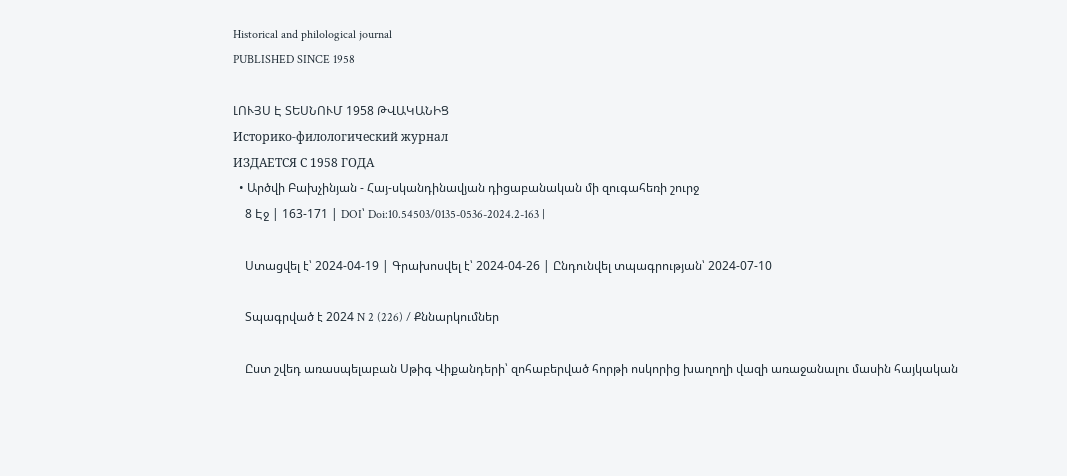Historical and philological journal
PUBLISHED SINCE 1958

ԼՈՒՅՍ Է ՏԵՍՆՈՒՄ 1958 ԹՎԱԿԱՆԻՑ
Историко-филологический журнал
ИЗДАЕТСЯ С 1958 ГОДА
  • Արծվի Բախչինյան - Հայ-սկանդինավյան դիցաբանական մի զուգահեռի շուրջ
    8 Էջ | 163-171 | DOI՝ Doi:10.54503/0135-0536-2024.2-163 |

    Ստացվել է՝ 2024-04-19 | Գրախոսվել է՝ 2024-04-26 | Ընդունվել տպագրության՝ 2024-07-10

    Տպագրված է 2024 N 2 (226) / Քննարկումներ

    Ըստ շվեդ առասպելաբան Սթիգ Վիքանդերի՝ զոհաբերված հորթի ոսկորից խաղողի վազի առաջանալու մասին հայկական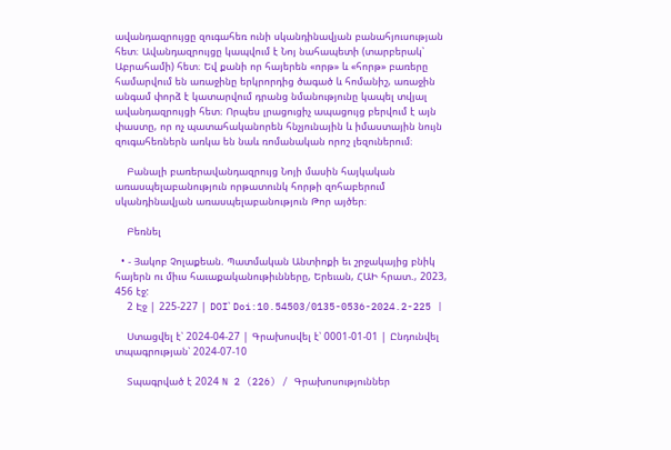ավանդազրույցը զուգահեռ ունի սկանդինավյան բանահյուսության հետ։ Ավանդազրույցը կապվում է Նոյ նահապետի (տարբերակ՝ Աբրահամի) հետ։ Եվ քանի որ հայերեն «որթ» և «հորթ» բառերը համարվում են առաջինը երկրորդից ծագած և հոմանիշ, առաջին անգամ փորձ է կատարվում դրանց նմանությունը կապել տվյալ ավանդազրույցի հետ։ Որպես լրացուցիչ ապացույց բերվում է այն փաստը, որ ոչ պատահականորեն հնչյունային և իմաստային նույն զուգահեռներն առկա են նաև ռոմանական որոշ լեզուներում։

    Բանալի բառերավանդազրույց Նոյի մասին հայկական առասպելաբանություն որթատունկ հորթի զոհաբերում սկանդինավյան առասպելաբանություն Թոր այծեր։

    Բեռնել

  • - Յակոբ Չոլաքեան. Պատմական Անտիոքի եւ շրջակայից բնիկ հայերն ու միւս հաւաքականութիւնները, Երեւան, ՀԱԻ հրատ., 2023, 456 էջ:
    2 Էջ | 225-227 | DOI՝ Doi:10.54503/0135-0536-2024.2-225 |

    Ստացվել է՝ 2024-04-27 | Գրախոսվել է՝ 0001-01-01 | Ընդունվել տպագրության՝ 2024-07-10

    Տպագրված է 2024 N 2 (226) / Գրախոսություններ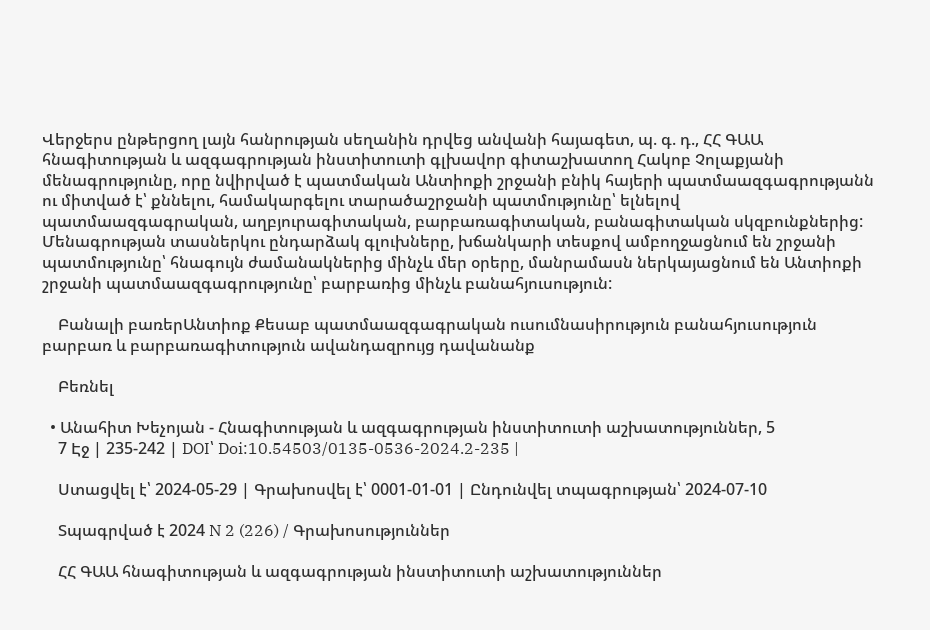Վերջերս ընթերցող լայն հանրության սեղանին դրվեց անվանի հայագետ, պ. գ. դ., ՀՀ ԳԱԱ հնագիտության և ազգագրության ինստիտուտի գլխավոր գիտաշխատող Հակոբ Չոլաքյանի մենագրությունը, որը նվիրված է պատմական Անտիոքի շրջանի բնիկ հայերի պատմաազգագրությանն ու միտված է՝ քննելու, համակարգելու տարածաշրջանի պատմությունը՝ ելնելով պատմաազգագրական, աղբյուրագիտական, բարբառագիտական, բանագիտական սկզբունքներից: Մենագրության տասներկու ընդարձակ գլուխները, խճանկարի տեսքով ամբողջացնում են շրջանի պատմությունը՝ հնագույն ժամանակներից մինչև մեր օրերը, մանրամասն ներկայացնում են Անտիոքի շրջանի պատմաազգագրությունը՝ բարբառից մինչև բանահյուսություն:

    Բանալի բառերԱնտիոք Քեսաբ պատմաազգագրական ուսումնասիրություն բանահյուսություն բարբառ և բարբառագիտություն ավանդազրույց դավանանք

    Բեռնել

  • Անահիտ Խեչոյան - Հնագիտության և ազգագրության ինստիտուտի աշխատություններ, 5
    7 Էջ | 235-242 | DOI՝ Doi:10.54503/0135-0536-2024.2-235 |

    Ստացվել է՝ 2024-05-29 | Գրախոսվել է՝ 0001-01-01 | Ընդունվել տպագրության՝ 2024-07-10

    Տպագրված է 2024 N 2 (226) / Գրախոսություններ

    ՀՀ ԳԱԱ հնագիտության և ազգագրության ինստիտուտի աշխատություններ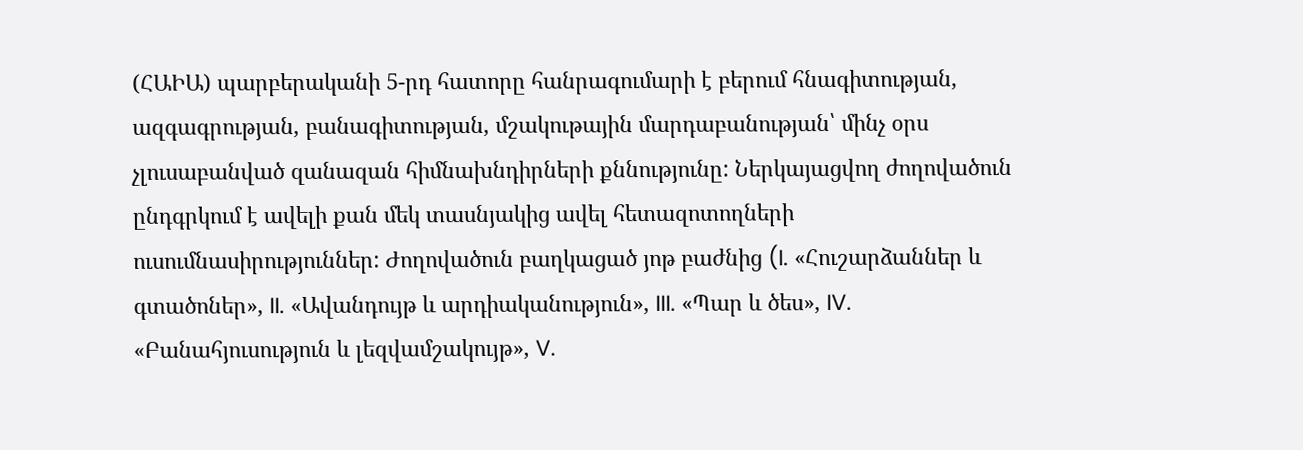(ՀԱԻԱ) պարբերականի 5-րդ հատորը հանրագումարի է բերում հնագիտության, ազգագրության, բանագիտության, մշակութային մարդաբանության՝ մինչ օրս չլուսաբանված զանազան հիմնախնդիրների քննությունը: Ներկայացվող ժողովածուն ընդգրկում է ավելի քան մեկ տասնյակից ավել հետազոտողների ուսումնասիրություններ: Ժողովածուն բաղկացած յոթ բաժնից (I. «Հուշարձաններ և գտածոներ», II. «Ավանդույթ և արդիականություն», III. «Պար և ծես», IV. «Բանահյուսություն և լեզվամշակույթ», V.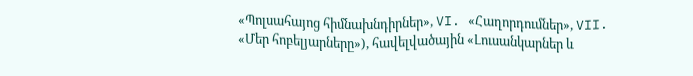«Պոլսահայոց հիմնախնդիրներ», VI. «Հաղորդումներ», VII. «Մեր հոբելյարները»), հավելվածային «Լուսանկարներ և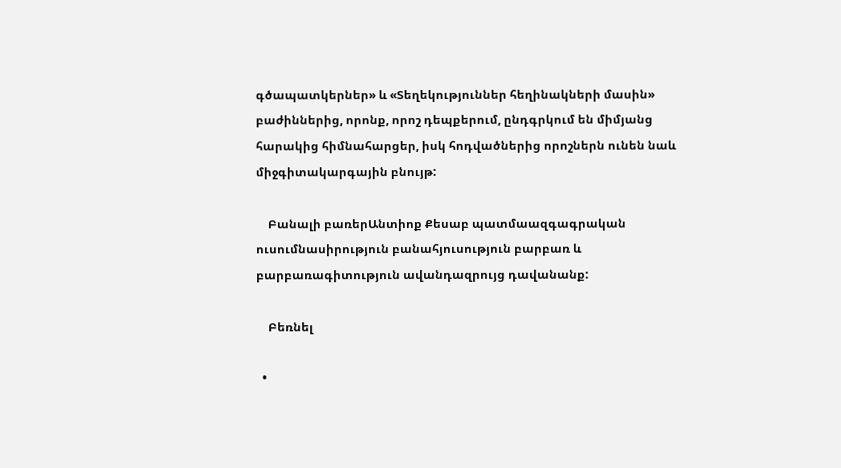գծապատկերներ» և «Տեղեկություններ հեղինակների մասին» բաժիններից, որոնք, որոշ դեպքերում, ընդգրկում են միմյանց հարակից հիմնահարցեր, իսկ հոդվածներից որոշներն ունեն նաև միջգիտակարգային բնույթ:

    Բանալի բառերԱնտիոք Քեսաբ պատմաազգագրական ուսումնասիրություն բանահյուսություն բարբառ և բարբառագիտություն ավանդազրույց դավանանք:

    Բեռնել

  •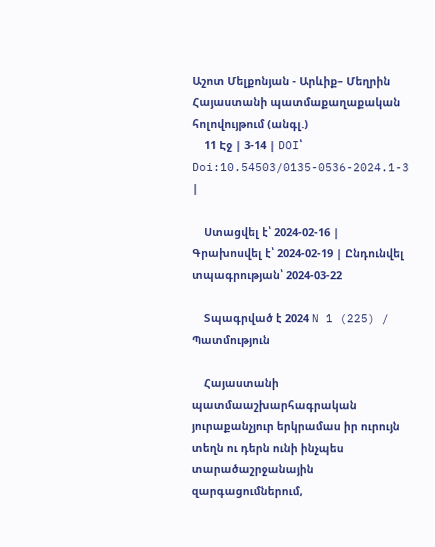Աշոտ Մելքոնյան - Արևիք– Մեղրին Հայաստանի պատմաքաղաքական հոլովույթում (անգլ.)
    11 Էջ | 3-14 | DOI՝ Doi:10.54503/0135-0536-2024.1-3 |

    Ստացվել է՝ 2024-02-16 | Գրախոսվել է՝ 2024-02-19 | Ընդունվել տպագրության՝ 2024-03-22

    Տպագրված է 2024 N 1 (225) / Պատմություն

    Հայաստանի պատմաաշխարհագրական յուրաքանչյուր երկրամաս իր ուրույն տեղն ու դերն ունի ինչպես տարածաշրջանային զարգացումներում,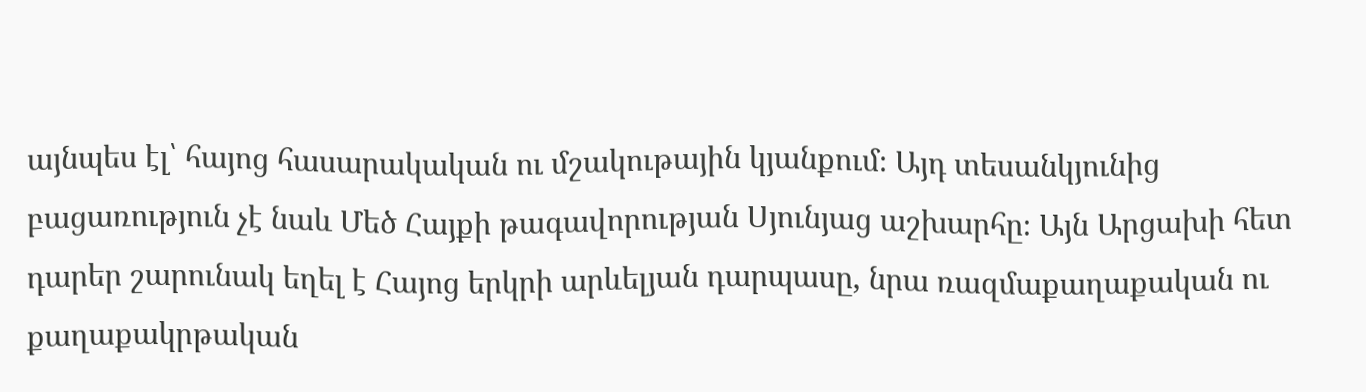այնպես էլ՝ հայոց հասարակական ու մշակութային կյանքում։ Այդ տեսանկյունից բացառություն չէ նաև Մեծ Հայքի թագավորության Սյունյաց աշխարհը։ Այն Արցախի հետ դարեր շարունակ եղել է Հայոց երկրի արևելյան դարպասը, նրա ռազմաքաղաքական ու քաղաքակրթական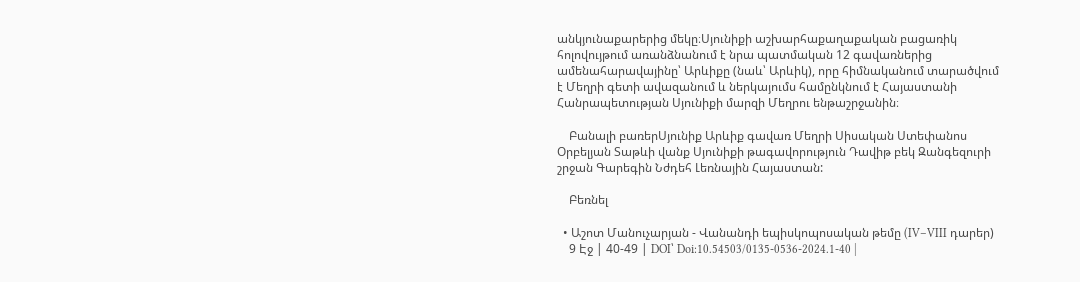անկյունաքարերից մեկը։Սյունիքի աշխարհաքաղաքական բացառիկ հոլովույթում առանձնանում է նրա պատմական 12 գավառներից ամենահարավայինը՝ Արևիքը (նաև՝ Արևիկ), որը հիմնականում տարածվում է Մեղրի գետի ավազանում և ներկայումս համընկնում է Հայաստանի Հանրապետության Սյունիքի մարզի Մեղրու ենթաշրջանին։

    Բանալի բառերՍյունիք Արևիք գավառ Մեղրի Սիսական Ստեփանոս Օրբելյան Տաթևի վանք Սյունիքի թագավորություն Դավիթ բեկ Զանգեզուրի շրջան Գարեգին Նժդեհ Լեռնային Հայաստան:

    Բեռնել

  • Աշոտ Մանուչարյան - Վանանդի եպիսկոպոսական թեմը (IV–VIII դարեր)
    9 Էջ | 40-49 | DOI՝ Doi:10.54503/0135-0536-2024.1-40 |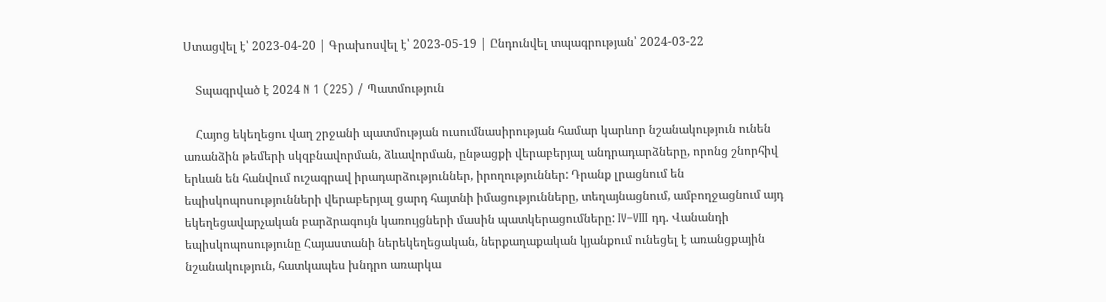Ստացվել է՝ 2023-04-20 | Գրախոսվել է՝ 2023-05-19 | Ընդունվել տպագրության՝ 2024-03-22

    Տպագրված է 2024 N 1 (225) / Պատմություն

    Հայոց եկեղեցու վաղ շրջանի պատմության ուսումնասիրության համար կարևոր նշանակություն ունեն առանձին թեմերի սկզբնավորման, ձևավորման, ընթացքի վերաբերյալ անդրադարձները, որոնց շնորհիվ երևան են հանվում ուշագրավ իրադարձություններ, իրողություններ: Դրանք լրացնում են եպիսկոպոսությունների վերաբերյալ ցարդ հայտնի իմացությունները, տեղայնացնում, ամբողջացնում այդ եկեղեցավարչական բարձրագույն կառույցների մասին պատկերացումները: IV–VIII դդ. Վանանդի եպիսկոպոսությունը Հայաստանի ներեկեղեցական, ներքաղաքական կյանքում ունեցել է առանցքային նշանակություն, հատկապես խնդրո առարկա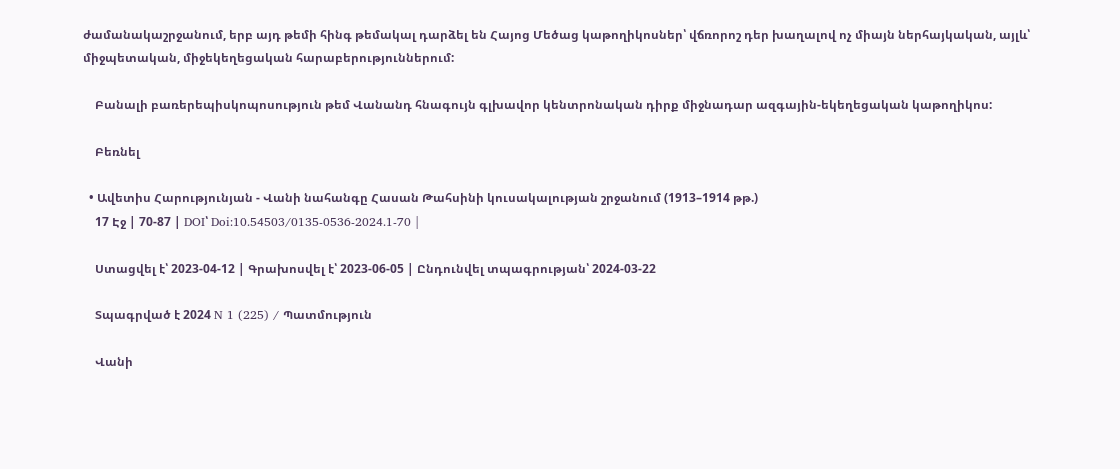ժամանակաշրջանում, երբ այդ թեմի հինգ թեմակալ դարձել են Հայոց Մեծաց կաթողիկոսներ՝ վճռորոշ դեր խաղալով ոչ միայն ներհայկական, այլև՝ միջպետական, միջեկեղեցական հարաբերություններում:

    Բանալի բառերեպիսկոպոսություն թեմ Վանանդ հնագույն գլխավոր կենտրոնական դիրք միջնադար ազգային-եկեղեցական կաթողիկոս:

    Բեռնել

  • Ավետիս Հարությունյան - Վանի նահանգը Հասան Թահսինի կուսակալության շրջանում (1913–1914 թթ.)
    17 Էջ | 70-87 | DOI՝ Doi:10.54503/0135-0536-2024.1-70 |

    Ստացվել է՝ 2023-04-12 | Գրախոսվել է՝ 2023-06-05 | Ընդունվել տպագրության՝ 2024-03-22

    Տպագրված է 2024 N 1 (225) / Պատմություն

    Վանի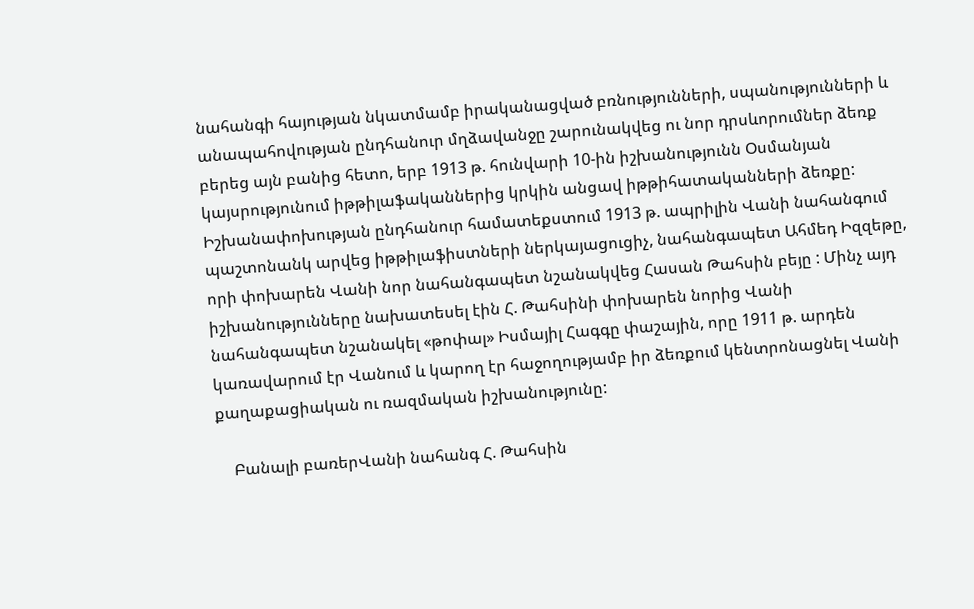նահանգի հայության նկատմամբ իրականացված բռնությունների, սպանությունների և անապահովության ընդհանուր մղձավանջը շարունակվեց ու նոր դրսևորումներ ձեռք բերեց այն բանից հետո, երբ 1913 թ. հունվարի 10-ին իշխանությունն Օսմանյան կայսրությունում իթթիլաֆականներից կրկին անցավ իթթիհատականների ձեռքը: Իշխանափոխության ընդհանուր համատեքստում 1913 թ. ապրիլին Վանի նահանգում պաշտոնանկ արվեց իթթիլաֆիստների ներկայացուցիչ, նահանգապետ Ահմեդ Իզզեթը, որի փոխարեն Վանի նոր նահանգապետ նշանակվեց Հասան Թահսին բեյը : Մինչ այդ իշխանությունները նախատեսել էին Հ. Թահսինի փոխարեն նորից Վանի նահանգապետ նշանակել «թոփալ» Իսմայիլ Հագգը փաշային, որը 1911 թ. արդեն կառավարում էր Վանում և կարող էր հաջողությամբ իր ձեռքում կենտրոնացնել Վանի քաղաքացիական ու ռազմական իշխանությունը:

    Բանալի բառերՎանի նահանգ Հ. Թահսին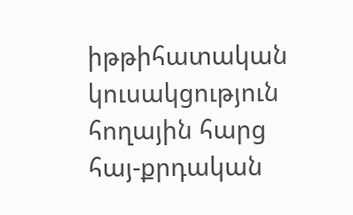իթթիհատական կուսակցություն հողային հարց հայ-քրդական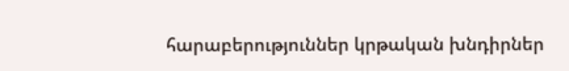հարաբերություններ կրթական խնդիրներ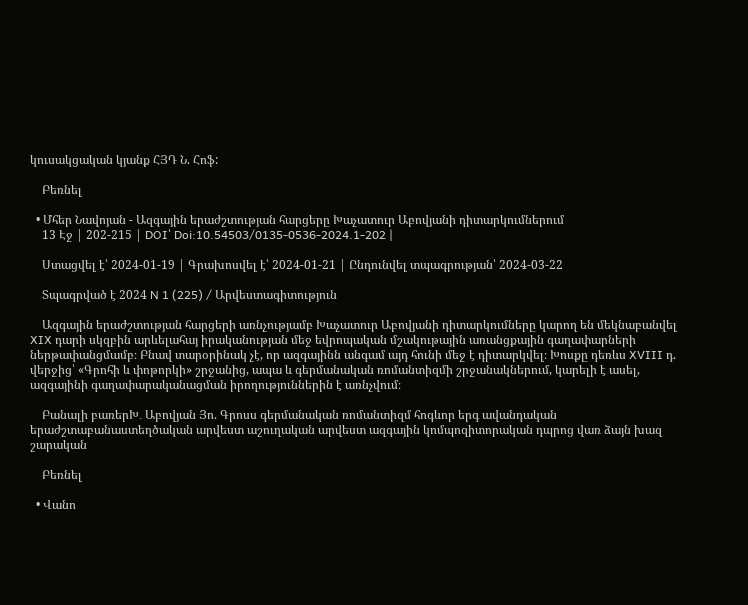կուսակցական կյանք ՀՅԴ Ն. Հոֆ:

    Բեռնել

  • Մհեր Նավոյան - Ազգային երաժշտության հարցերը Խաչատուր Աբովյանի դիտարկումներում
    13 Էջ | 202-215 | DOI՝ Doi:10.54503/0135-0536-2024.1-202 |

    Ստացվել է՝ 2024-01-19 | Գրախոսվել է՝ 2024-01-21 | Ընդունվել տպագրության՝ 2024-03-22

    Տպագրված է 2024 N 1 (225) / Արվեստագիտություն

    Ազգային երաժշտության հարցերի առնչությամբ Խաչատուր Աբովյանի դիտարկումները կարող են մեկնաբանվել XIX դարի սկզբին արևելահայ իրականության մեջ եվրոպական մշակութային առանցքային գաղափարների ներթափանցմամբ։ Բնավ տարօրինակ չէ, որ ազգայինն անգամ այդ հունի մեջ է դիտարկվել։ Խոսքը դեռևս XVIII դ. վերջից՝ «Գրոհի և փոթորկի» շրջանից, ապա և գերմանական ռոմանտիզմի շրջանակներում, կարելի է ասել, ազգայինի գաղափարականացման իրողություններին է առնչվում։

    Բանալի բառերԽ․ Աբովյան Յո. Գրոսս գերմանական ռոմանտիզմ հոգևոր երգ ավանդական երաժշտաբանաստեղծական արվեստ աշուղական արվեստ ազգային կոմպոզիտորական դպրոց վառ ձայն խազ շարական

    Բեռնել

  • Վանո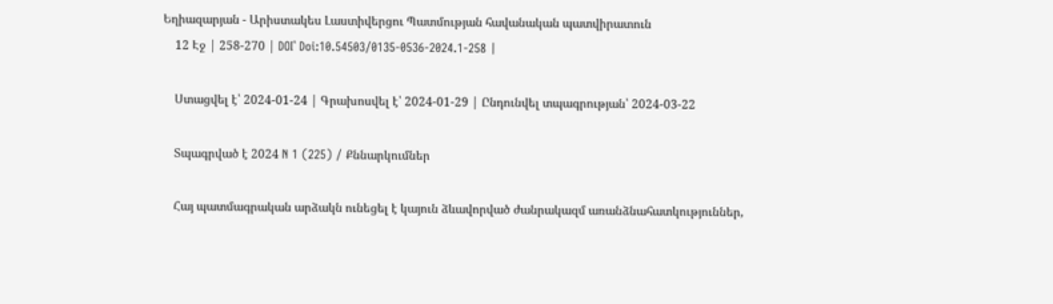Եղիազարյան - Արիստակես Լաստիվերցու Պատմության հավանական պատվիրատուն
    12 Էջ | 258-270 | DOI՝ Doi:10.54503/0135-0536-2024.1-258 |

    Ստացվել է՝ 2024-01-24 | Գրախոսվել է՝ 2024-01-29 | Ընդունվել տպագրության՝ 2024-03-22

    Տպագրված է 2024 N 1 (225) / Քննարկումներ

    Հայ պատմագրական արձակն ունեցել է կայուն ձևավորված ժանրակազմ առանձնահատկություններ,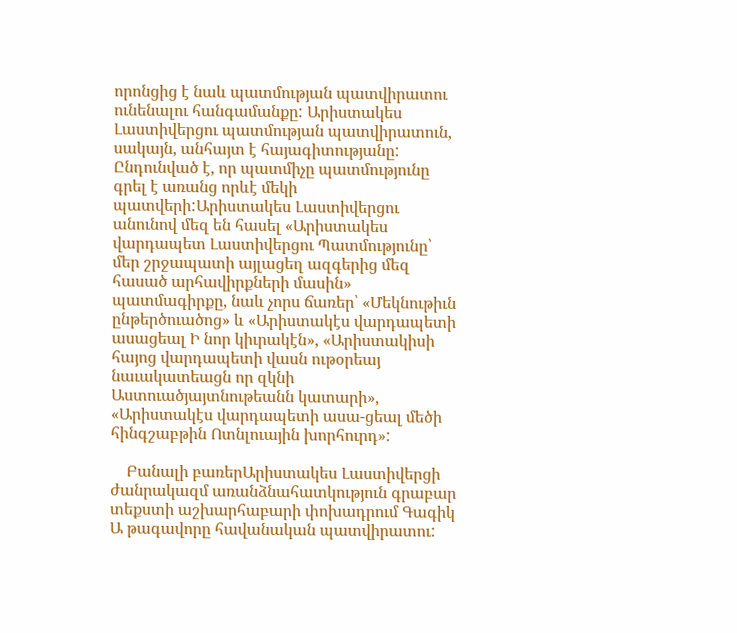որոնցից է նաև պատմության պատվիրատու ունենալու հանգամանքը: Արիստակես Լաստիվերցու պատմության պատվիրատուն, սակայն, անհայտ է հայագիտությանը: Ընդունված է, որ պատմիչը պատմությունը գրել է առանց որևէ մեկի պատվերի:Արիստակես Լաստիվերցու անունով մեզ են հասել «Արիստակես վարդապետ Լաստիվերցու Պատմությունը՝ մեր շրջապատի այլացեղ ազգերից մեզ հասած արհավիրքների մասին» պատմագիրքը, նաև չորս ճառեր՝ «Մեկնութիւն ընթերծուածոց» և «Արիստակէս վարդապետի ասացեալ Ի նոր կիւրակէն», «Արիստակիսի հայոց վարդապետի վասն ութօրեայ նաւակատեացն որ զկնի Աստուածյայտնութեանն կատարի», «Արիստակէս վարդապետի ասա-ցեալ մեծի հինգշաբթին Ոտնլուային խորհուրդ»:

    Բանալի բառերԱրիստակես Լաստիվերցի ժանրակազմ առանձնահատկություն գրաբար տեքստի աշխարհաբարի փոխադրում Գագիկ Ա թագավորը հավանական պատվիրատու: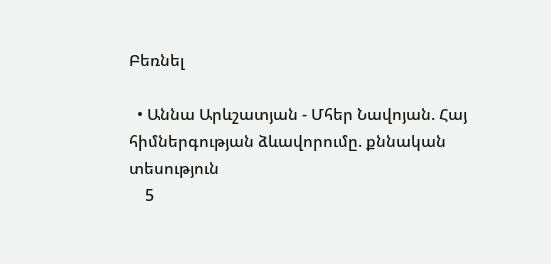Բեռնել

  • Աննա Արևշատյան - Մհեր Նավոյան. Հայ հիմներգության ձևավորումը. քննական տեսություն
    5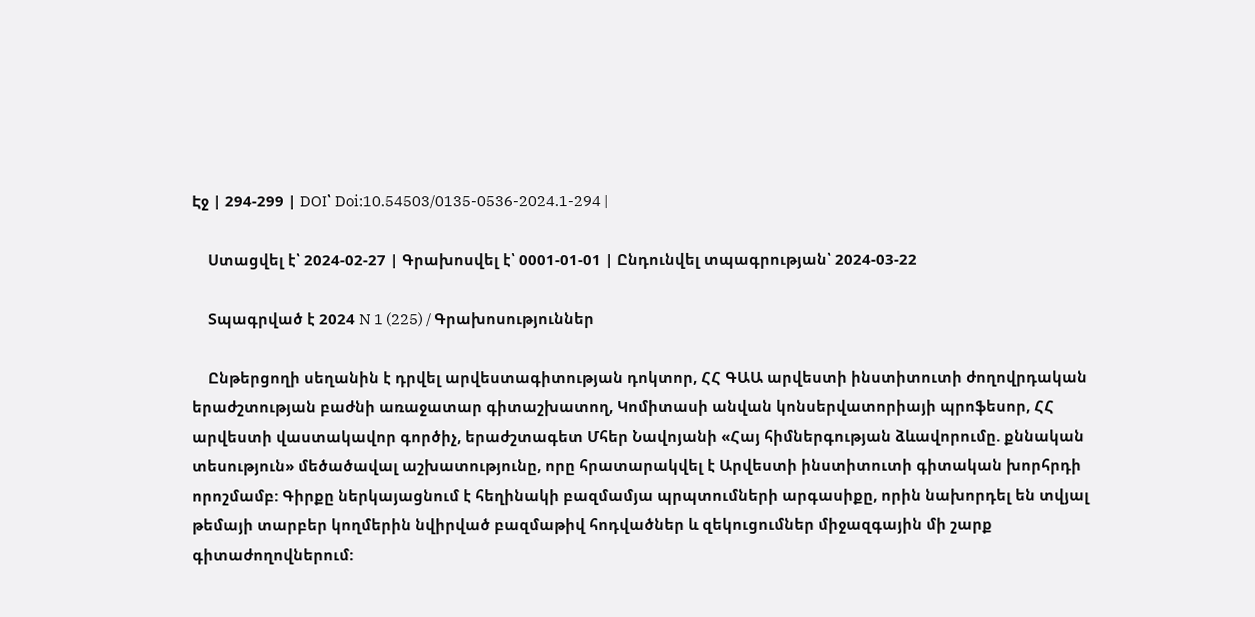Էջ | 294-299 | DOI՝ Doi:10.54503/0135-0536-2024.1-294 |

    Ստացվել է՝ 2024-02-27 | Գրախոսվել է՝ 0001-01-01 | Ընդունվել տպագրության՝ 2024-03-22

    Տպագրված է 2024 N 1 (225) / Գրախոսություններ

    Ընթերցողի սեղանին է դրվել արվեստագիտության դոկտոր, ՀՀ ԳԱԱ արվեստի ինստիտուտի ժողովրդական երաժշտության բաժնի առաջատար գիտաշխատող, Կոմիտասի անվան կոնսերվատորիայի պրոֆեսոր, ՀՀ արվեստի վաստակավոր գործիչ, երաժշտագետ Մհեր Նավոյանի «Հայ հիմներգության ձևավորումը. քննական տեսություն» մեծածավալ աշխատությունը, որը հրատարակվել է Արվեստի ինստիտուտի գիտական խորհրդի որոշմամբ: Գիրքը ներկայացնում է հեղինակի բազմամյա պրպտումների արգասիքը, որին նախորդել են տվյալ թեմայի տարբեր կողմերին նվիրված բազմաթիվ հոդվածներ և զեկուցումներ միջազգային մի շարք գիտաժողովներում: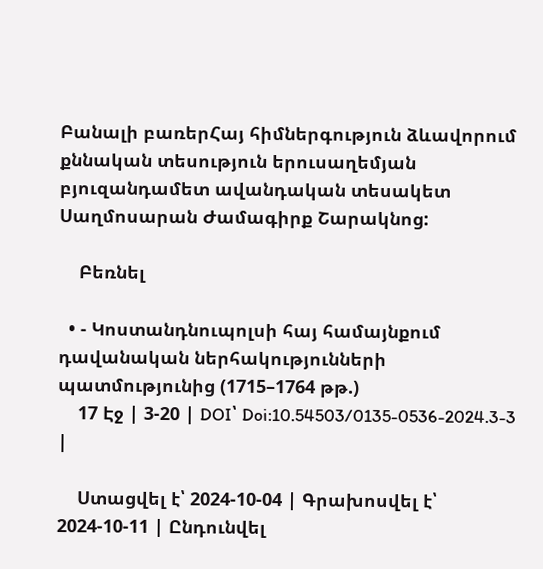Բանալի բառերՀայ հիմներգություն ձևավորում քննական տեսություն երուսաղեմյան բյուզանդամետ ավանդական տեսակետ Սաղմոսարան Ժամագիրք Շարակնոց:

    Բեռնել

  • - Կոստանդնուպոլսի հայ համայնքում դավանական ներհակությունների պատմությունից (1715–1764 թթ.)
    17 Էջ | 3-20 | DOI՝ Doi:10.54503/0135-0536-2024.3-3 |

    Ստացվել է՝ 2024-10-04 | Գրախոսվել է՝ 2024-10-11 | Ընդունվել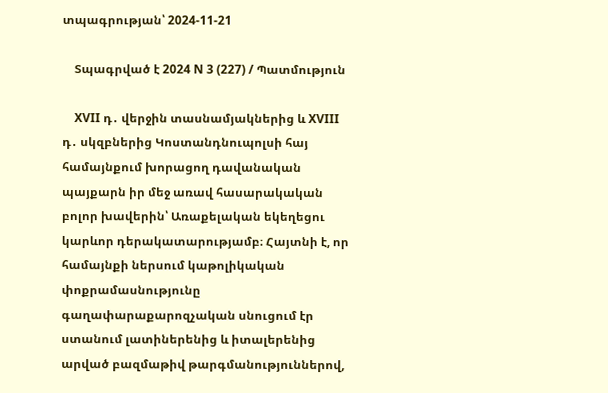տպագրության՝ 2024-11-21

    Տպագրված է 2024 N 3 (227) / Պատմություն

    XVII դ․ վերջին տասնամյակներից և XVIII դ․ սկզբներից Կոստանդնուպոլսի հայ համայնքում խորացող դավանական պայքարն իր մեջ առավ հասարակական բոլոր խավերին՝ Առաքելական եկեղեցու կարևոր դերակատարությամբ։ Հայտնի է, որ համայնքի ներսում կաթոլիկական փոքրամասնությունը գաղափարաքարոզչական սնուցում էր ստանում լատիներենից և իտալերենից արված բազմաթիվ թարգմանություններով,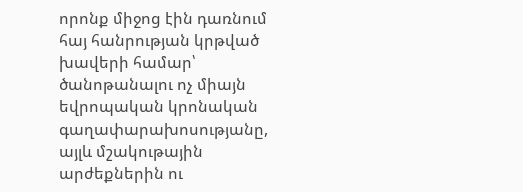որոնք միջոց էին դառնում հայ հանրության կրթված խավերի համար՝ ծանոթանալու ոչ միայն եվրոպական կրոնական գաղափարախոսությանը, այլև մշակութային արժեքներին ու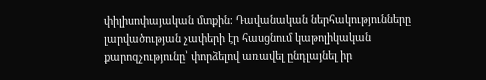փիլիսոփայական մտքին։ Դավանական ներհակությունները լարվածության չափերի էր հասցնում կաթոլիկական քարոզչությունը՝ փորձելով առավել ընդլայնել իր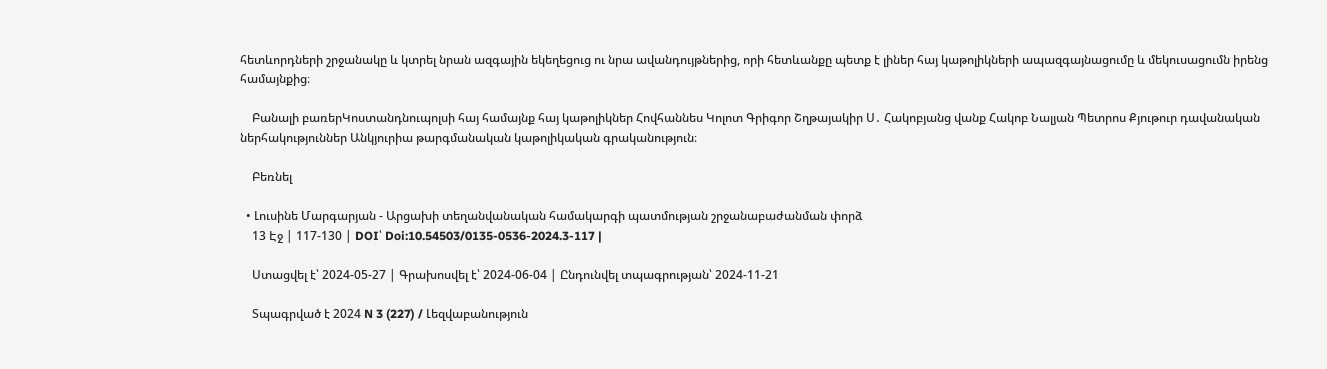հետևորդների շրջանակը և կտրել նրան ազգային եկեղեցուց ու նրա ավանդույթներից, որի հետևանքը պետք է լիներ հայ կաթոլիկների ապազգայնացումը և մեկուսացումն իրենց համայնքից։

    Բանալի բառերԿոստանդնուպոլսի հայ համայնք հայ կաթոլիկներ Հովհաննես Կոլոտ Գրիգոր Շղթայակիր Ս․ Հակոբյանց վանք Հակոբ Նալյան Պետրոս Քյութուր դավանական ներհակություններ Անկյուրիա թարգմանական կաթոլիկական գրականություն։

    Բեռնել

  • Լուսինե Մարգարյան - Արցախի տեղանվանական համակարգի պատմության շրջանաբաժանման փորձ
    13 Էջ | 117-130 | DOI՝ Doi:10.54503/0135-0536-2024.3-117 |

    Ստացվել է՝ 2024-05-27 | Գրախոսվել է՝ 2024-06-04 | Ընդունվել տպագրության՝ 2024-11-21

    Տպագրված է 2024 N 3 (227) / Լեզվաբանություն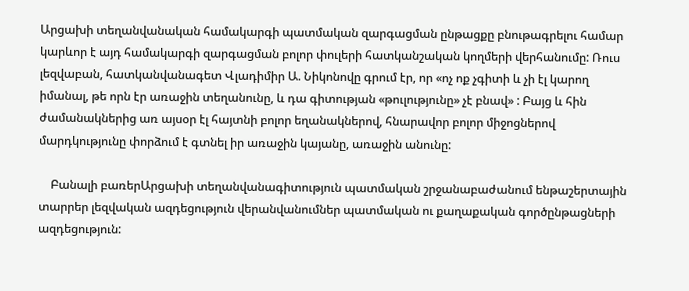Արցախի տեղանվանական համակարգի պատմական զարգացման ընթացքը բնութագրելու համար կարևոր է այդ համակարգի զարգացման բոլոր փուլերի հատկանշական կողմերի վերհանումը: Ռուս լեզվաբան, հատկանվանագետ Վլադիմիր Ա. Նիկոնովը գրում էր, որ «ոչ ոք չգիտի և չի էլ կարող իմանալ, թե որն էր առաջին տեղանունը, և դա գիտության «թուլությունը» չէ բնավ» : Բայց և հին ժամանակներից առ այսօր էլ հայտնի բոլոր եղանակներով, հնարավոր բոլոր միջոցներով մարդկությունը փորձում է գտնել իր առաջին կայանը, առաջին անունը:

    Բանալի բառերԱրցախի տեղանվանագիտություն պատմական շրջանաբաժանում ենթաշերտային տարրեր լեզվական ազդեցություն վերանվանումներ պատմական ու քաղաքական գործընթացների ազդեցություն: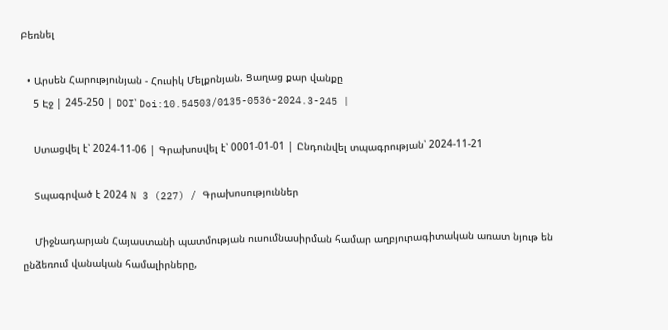Բեռնել

  • Արսեն Հարությունյան - Հուսիկ Մելքոնյան. Ցաղաց քար վանքը
    5 Էջ | 245-250 | DOI՝ Doi:10.54503/0135-0536-2024.3-245 |

    Ստացվել է՝ 2024-11-06 | Գրախոսվել է՝ 0001-01-01 | Ընդունվել տպագրության՝ 2024-11-21

    Տպագրված է 2024 N 3 (227) / Գրախոսություններ

    Միջնադարյան Հայաստանի պատմության ուսումնասիրման համար աղբյուրագիտական առատ նյութ են ընձեռում վանական համալիրները,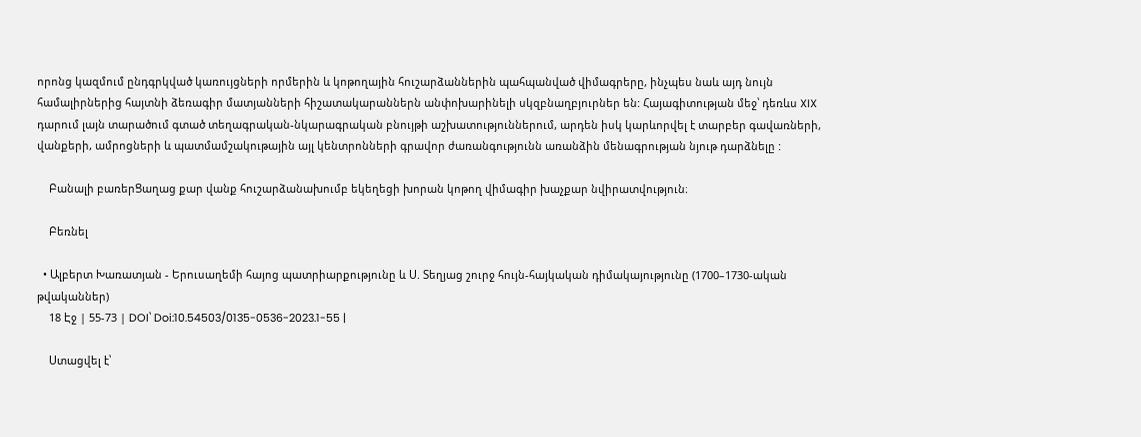որոնց կազմում ընդգրկված կառույցների որմերին և կոթողային հուշարձաններին պահպանված վիմագրերը, ինչպես նաև այդ նույն համալիրներից հայտնի ձեռագիր մատյանների հիշատակարաններն անփոխարինելի սկզբնաղբյուրներ են: Հայագիտության մեջ՝ դեռևս XIX դարում լայն տարածում գտած տեղագրական-նկարագրական բնույթի աշխատություններում, արդեն իսկ կարևորվել է տարբեր գավառների, վանքերի, ամրոցների և պատմամշակութային այլ կենտրոնների գրավոր ժառանգությունն առանձին մենագրության նյութ դարձնելը :

    Բանալի բառերՑաղաց քար վանք հուշարձանախումբ եկեղեցի խորան կոթող վիմագիր խաչքար նվիրատվություն։

    Բեռնել

  • Ալբերտ Խառատյան - Երուսաղեմի հայոց պատրիարքությունը և Ս. Տեղյաց շուրջ հույն-հայկական դիմակայությունը (1700–1730-ական թվականներ)
    18 Էջ | 55-73 | DOI՝ Doi:10.54503/0135-0536-2023.1-55 |

    Ստացվել է՝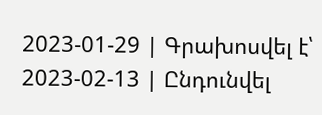2023-01-29 | Գրախոսվել է՝ 2023-02-13 | Ընդունվել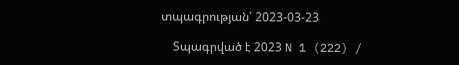տպագրության՝ 2023-03-23

    Տպագրված է 2023 N 1 (222) /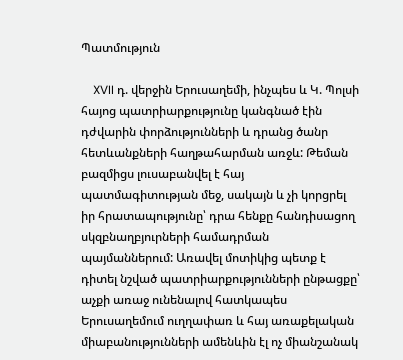Պատմություն

    XVII դ. վերջին Երուսաղեմի, ինչպես և Կ. Պոլսի հայոց պատրիարքությունը կանգնած էին դժվարին փորձությունների և դրանց ծանր հետևանքների հաղթահարման առջև: Թեման բազմիցս լուսաբանվել է հայ պատմագիտության մեջ, սակայն և չի կորցրել իր հրատապությունը՝ դրա հենքը հանդիսացող սկզբնաղբյուրների համադրման պայմաններում: Առավել մոտիկից պետք է դիտել նշված պատրիարքությունների ընթացքը՝ աչքի առաջ ունենալով հատկապես Երուսաղեմում ուղղափառ և հայ առաքելական միաբանությունների ամենևին էլ ոչ միանշանակ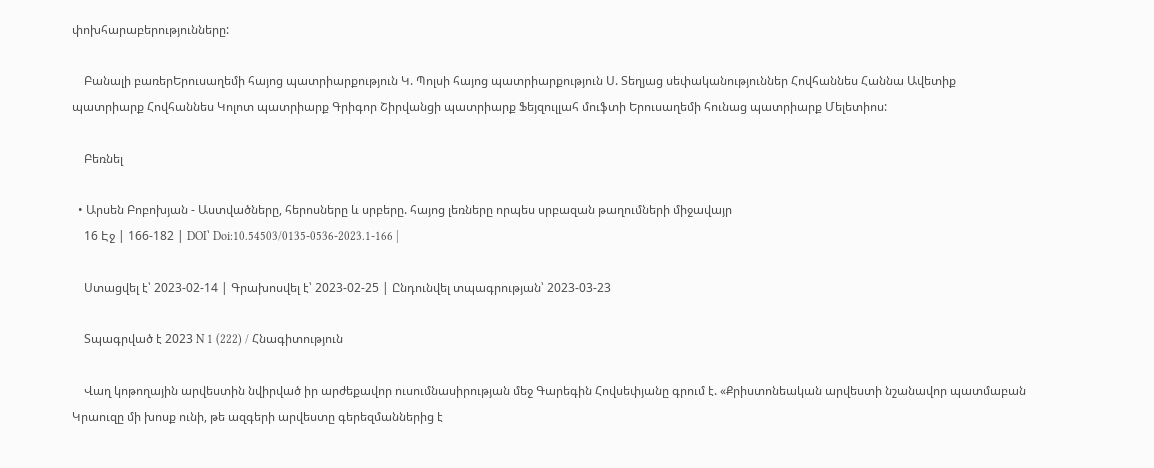փոխհարաբերությունները:

    Բանալի բառերԵրուսաղեմի հայոց պատրիարքություն Կ. Պոլսի հայոց պատրիարքություն Ս. Տեղյաց սեփականություններ Հովհաննես Հաննա Ավետիք պատրիարք Հովհաննես Կոլոտ պատրիարք Գրիգոր Շիրվանցի պատրիարք Ֆեյզուլլահ մուֆտի Երուսաղեմի հունաց պատրիարք Մելետիոս:

    Բեռնել

  • Արսեն Բոբոխյան - Աստվածները, հերոսները և սրբերը. հայոց լեռները որպես սրբազան թաղումների միջավայր
    16 Էջ | 166-182 | DOI՝ Doi:10.54503/0135-0536-2023.1-166 |

    Ստացվել է՝ 2023-02-14 | Գրախոսվել է՝ 2023-02-25 | Ընդունվել տպագրության՝ 2023-03-23

    Տպագրված է 2023 N 1 (222) / Հնագիտություն

    Վաղ կոթողային արվեստին նվիրված իր արժեքավոր ուսումնասիրության մեջ Գարեգին Հովսեփյանը գրում է. «Քրիստոնեական արվեստի նշանավոր պատմաբան Կրաուզը մի խոսք ունի, թե ազգերի արվեստը գերեզմաններից է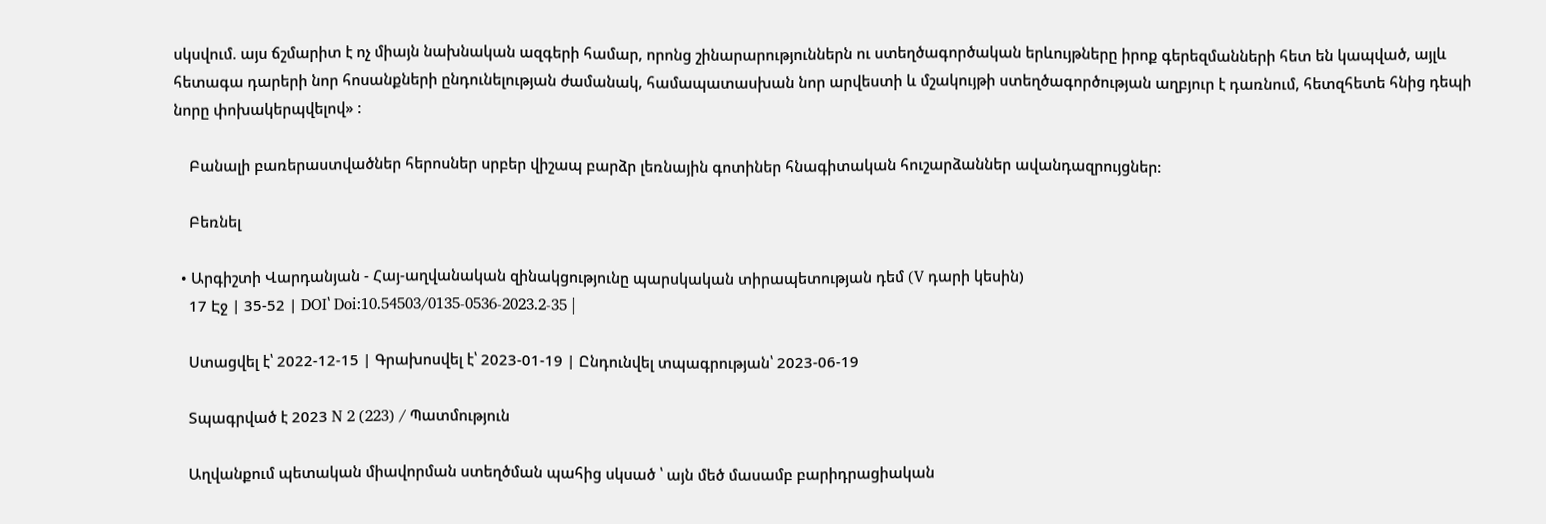սկսվում. այս ճշմարիտ է ոչ միայն նախնական ազգերի համար, որոնց շինարարություններն ու ստեղծագործական երևույթները իրոք գերեզմանների հետ են կապված, այլև հետագա դարերի նոր հոսանքների ընդունելության ժամանակ, համապատասխան նոր արվեստի և մշակույթի ստեղծագործության աղբյուր է դառնում, հետզհետե հնից դեպի նորը փոխակերպվելով» :

    Բանալի բառերաստվածներ հերոսներ սրբեր վիշապ բարձր լեռնային գոտիներ հնագիտական հուշարձաններ ավանդազրույցներ:

    Բեռնել

  • Արգիշտի Վարդանյան - Հայ-աղվանական զինակցությունը պարսկական տիրապետության դեմ (V դարի կեսին)
    17 Էջ | 35-52 | DOI՝ Doi:10.54503/0135-0536-2023.2-35 |

    Ստացվել է՝ 2022-12-15 | Գրախոսվել է՝ 2023-01-19 | Ընդունվել տպագրության՝ 2023-06-19

    Տպագրված է 2023 N 2 (223) / Պատմություն

    Աղվանքում պետական միավորման ստեղծման պահից սկսած ՝ այն մեծ մասամբ բարիդրացիական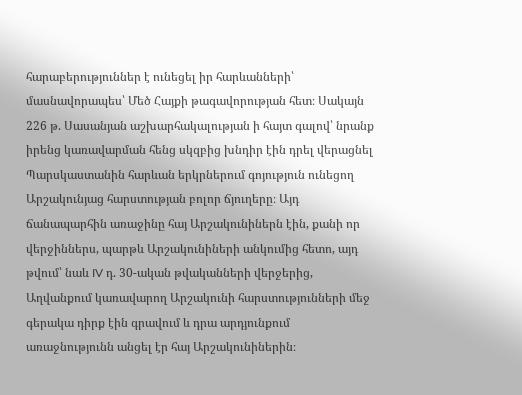հարաբերություններ է ունեցել իր հարևանների՝ մասնավորապես՝ Մեծ Հայքի թագավորության հետ։ Սակայն 226 թ. Սասանյան աշխարհակալության ի հայտ գալով՝ նրանք իրենց կառավարման հենց սկզբից խնդիր էին դրել վերացնել Պարսկաստանին հարևան երկրներում գոյություն ունեցող Արշակունյաց հարստության բոլոր ճյուղերը։ Այդ ճանապարհին առաջինը հայ Արշակունիներն էին, քանի որ վերջիններս, պարթև Արշակունիների անկումից հետո, այդ թվում՝ նաև IV դ. 30-ական թվականների վերջերից, Աղվանքում կառավարող Արշակունի հարստությունների մեջ գերակա դիրք էին գրավում և դրա արդյունքում առաջնությունն անցել էր հայ Արշակունիներին։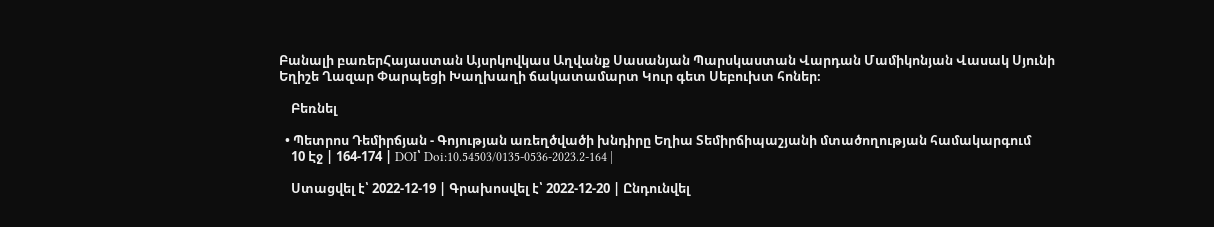Բանալի բառերՀայաստան Այսրկովկաս Աղվանք Սասանյան Պարսկաստան Վարդան Մամիկոնյան Վասակ Սյունի Եղիշե Ղազար Փարպեցի Խաղխաղի ճակատամարտ Կուր գետ Սեբուխտ հոներ։

    Բեռնել

  • Պետրոս Դեմիրճյան - Գոյության առեղծվածի խնդիրը Եղիա Տեմիրճիպաշյանի մտածողության համակարգում
    10 Էջ | 164-174 | DOI՝ Doi:10.54503/0135-0536-2023.2-164 |

    Ստացվել է՝ 2022-12-19 | Գրախոսվել է՝ 2022-12-20 | Ընդունվել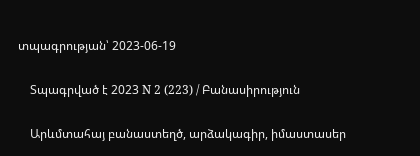տպագրության՝ 2023-06-19

    Տպագրված է 2023 N 2 (223) / Բանասիրություն

    Արևմտահայ բանաստեղծ, արձակագիր, իմաստասեր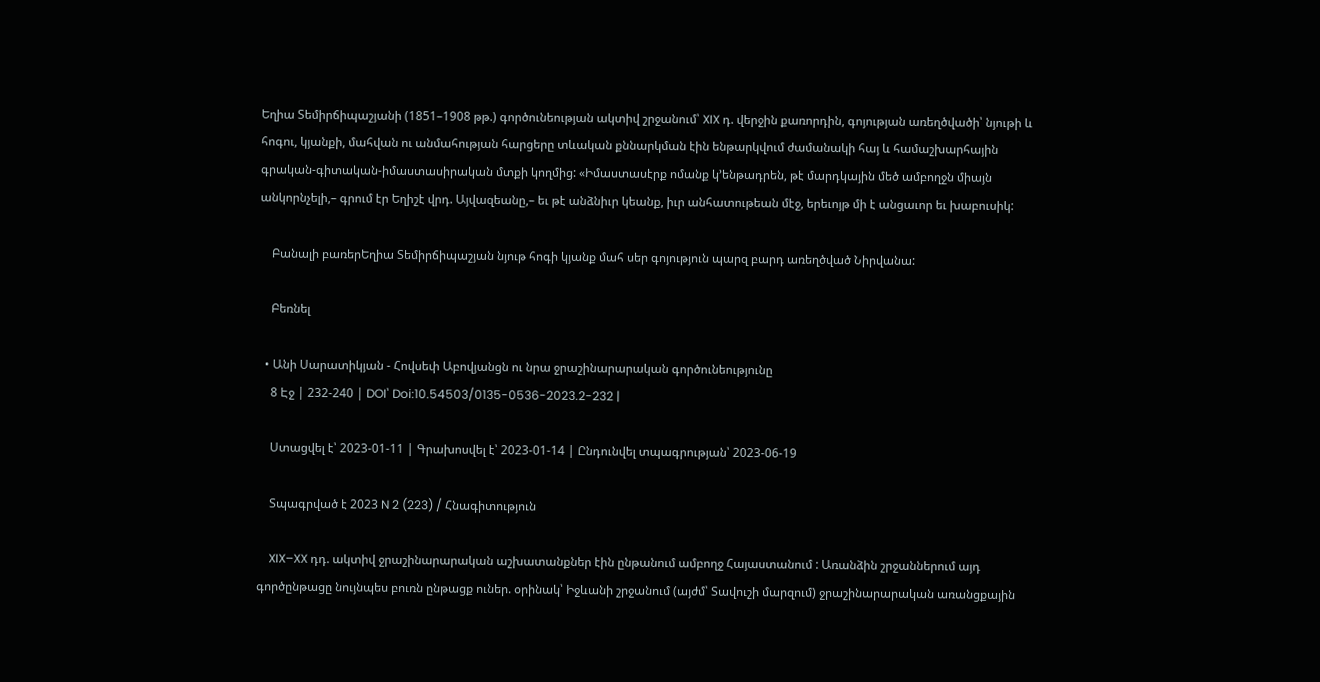Եղիա Տեմիրճիպաշյանի (1851–1908 թթ.) գործունեության ակտիվ շրջանում՝ XIX դ. վերջին քառորդին, գոյության առեղծվածի՝ նյութի և հոգու, կյանքի, մահվան ու անմահության հարցերը տևական քննարկման էին ենթարկվում ժամանակի հայ և համաշխարհային գրական-գիտական-իմաստասիրական մտքի կողմից: «Իմաստասէրք ոմանք կ՚ենթադրեն, թէ մարդկային մեծ ամբողջն միայն անկորնչելի,– գրում էր Եղիշէ վրդ. Այվազեանը,– եւ թէ անձնիւր կեանք, իւր անհատութեան մէջ, երեւոյթ մի է անցաւոր եւ խաբուսիկ:

    Բանալի բառերԵղիա Տեմիրճիպաշյան նյութ հոգի կյանք մահ սեր գոյություն պարզ բարդ առեղծված Նիրվանա:

    Բեռնել

  • Անի Սարատիկյան - Հովսեփ Աբովյանցն ու նրա ջրաշինարարական գործունեությունը
    8 Էջ | 232-240 | DOI՝ Doi:10.54503/0135-0536-2023.2-232 |

    Ստացվել է՝ 2023-01-11 | Գրախոսվել է՝ 2023-01-14 | Ընդունվել տպագրության՝ 2023-06-19

    Տպագրված է 2023 N 2 (223) / Հնագիտություն

    XIX–XX դդ. ակտիվ ջրաշինարարական աշխատանքներ էին ընթանում ամբողջ Հայաստանում : Առանձին շրջաններում այդ գործընթացը նույնպես բուռն ընթացք ուներ. օրինակ՝ Իջևանի շրջանում (այժմ՝ Տավուշի մարզում) ջրաշինարարական առանցքային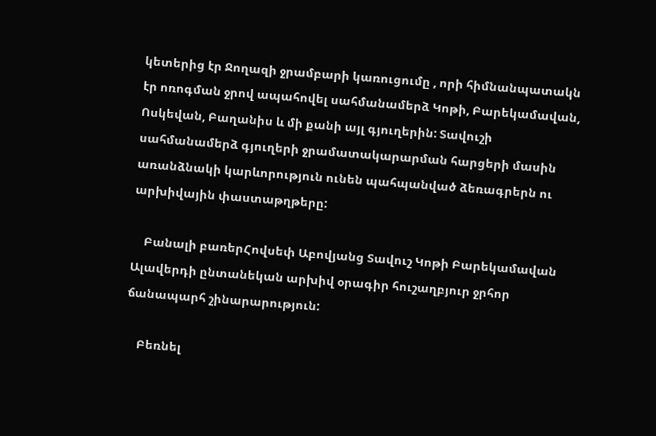կետերից էր Ջողազի ջրամբարի կառուցումը , որի հիմնանպատակն էր ոռոգման ջրով ապահովել սահմանամերձ Կոթի, Բարեկամավան, Ոսկեվան, Բաղանիս և մի քանի այլ գյուղերին: Տավուշի սահմանամերձ գյուղերի ջրամատակարարման հարցերի մասին առանձնակի կարևորություն ունեն պահպանված ձեռագրերն ու արխիվային փաստաթղթերը:

    Բանալի բառերՀովսեփ Աբովյանց Տավուշ Կոթի Բարեկամավան Ալավերդի ընտանեկան արխիվ օրագիր հուշաղբյուր ջրհոր ճանապարհ շինարարություն:

    Բեռնել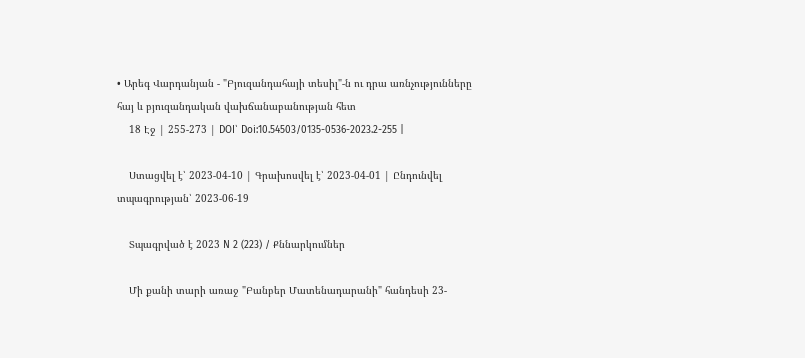• Արեգ Վարդանյան - "Բյուզանդահայի տեսիլ"-ն ու դրա առնչությունները հայ և բյուզանդական վախճանաբանության հետ
    18 Էջ | 255-273 | DOI՝ Doi:10.54503/0135-0536-2023.2-255 |

    Ստացվել է՝ 2023-04-10 | Գրախոսվել է՝ 2023-04-01 | Ընդունվել տպագրության՝ 2023-06-19

    Տպագրված է 2023 N 2 (223) / Քննարկումներ

    Մի քանի տարի առաջ "Բանբեր Մատենադարանի" հանդեսի 23-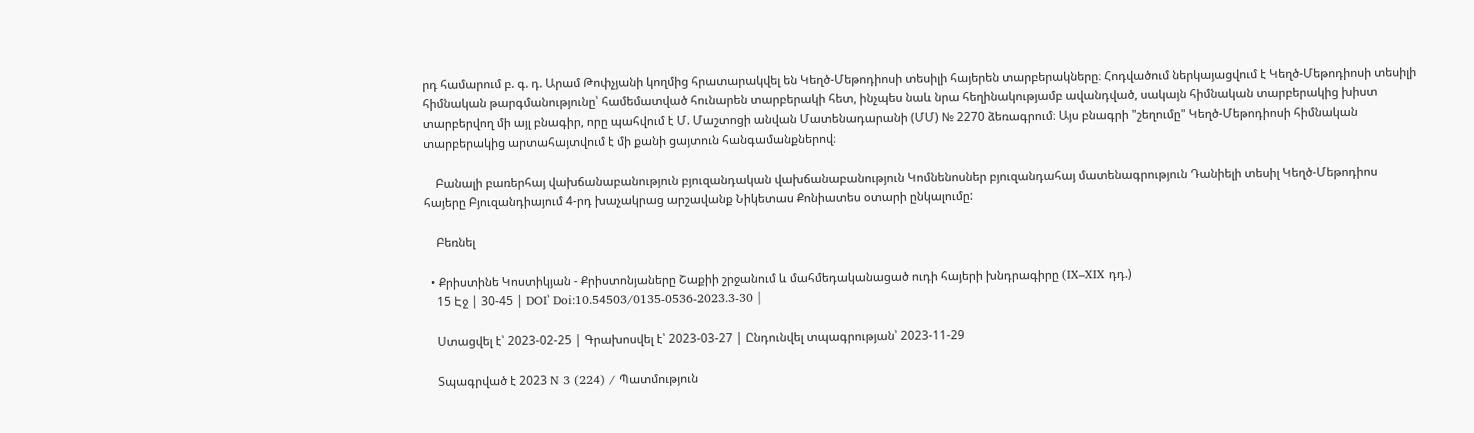րդ համարում բ. գ. դ. Արամ Թոփչյանի կողմից հրատարակվել են Կեղծ-Մեթոդիոսի տեսիլի հայերեն տարբերակները։ Հոդվածում ներկայացվում է Կեղծ-Մեթոդիոսի տեսիլի հիմնական թարգմանությունը՝ համեմատված հունարեն տարբերակի հետ, ինչպես նաև նրա հեղինակությամբ ավանդված, սակայն հիմնական տարբերակից խիստ տարբերվող մի այլ բնագիր, որը պահվում է Մ. Մաշտոցի անվան Մատենադարանի (ՄՄ) № 2270 ձեռագրում։ Այս բնագրի "շեղումը" Կեղծ-Մեթոդիոսի հիմնական տարբերակից արտահայտվում է մի քանի ցայտուն հանգամանքներով։

    Բանալի բառերհայ վախճանաբանություն բյուզանդական վախճանաբանություն Կոմնենոսներ բյուզանդահայ մատենագրություն Դանիելի տեսիլ Կեղծ-Մեթոդիոս հայերը Բյուզանդիայում 4-րդ խաչակրաց արշավանք Նիկետաս Քոնիատես օտարի ընկալումը:

    Բեռնել

  • Քրիստինե Կոստիկյան - Քրիստոնյաները Շաքիի շրջանում և մահմեդականացած ուդի հայերի խնդրագիրը (IX–XIX դդ.)
    15 Էջ | 30-45 | DOI՝ Doi:10.54503/0135-0536-2023.3-30 |

    Ստացվել է՝ 2023-02-25 | Գրախոսվել է՝ 2023-03-27 | Ընդունվել տպագրության՝ 2023-11-29

    Տպագրված է 2023 N 3 (224) / Պատմություն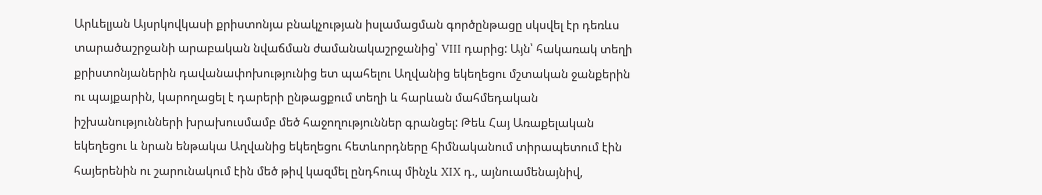Արևելյան Այսրկովկասի քրիստոնյա բնակչության իսլամացման գործընթացը սկսվել էր դեռևս տարածաշրջանի արաբական նվաճման ժամանակաշրջանից՝ VIII դարից: Այն՝ հակառակ տեղի քրիստոնյաներին դավանափոխությունից ետ պահելու Աղվանից եկեղեցու մշտական ջանքերին ու պայքարին, կարողացել է դարերի ընթացքում տեղի և հարևան մահմեդական իշխանությունների խրախուսմամբ մեծ հաջողություններ գրանցել: Թեև Հայ Առաքելական եկեղեցու և նրան ենթակա Աղվանից եկեղեցու հետևորդները հիմնականում տիրապետում էին հայերենին ու շարունակում էին մեծ թիվ կազմել ընդհուպ մինչև XIX դ., այնուամենայնիվ,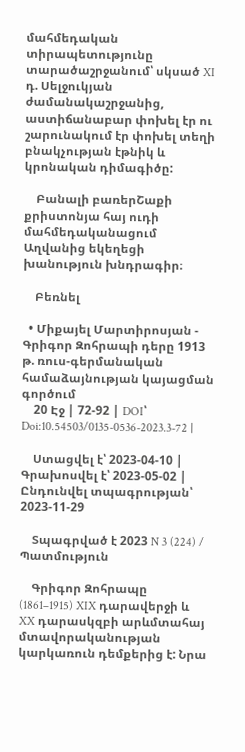մահմեդական տիրապետությունը տարածաշրջանում՝ սկսած XI դ. Սելջուկյան ժամանակաշրջանից, աստիճանաբար փոխել էր ու շարունակում էր փոխել տեղի բնակչության էթնիկ և կրոնական դիմագիծը:

    Բանալի բառերՇաքի քրիստոնյա հայ ուդի մահմեդականացում Աղվանից եկեղեցի խանություն խնդրագիր։

    Բեռնել

  • Միքայել Մարտիրոսյան - Գրիգոր Զոհրապի դերը 1913 թ. ռուս-գերմանական համաձայնության կայացման գործում
    20 Էջ | 72-92 | DOI՝ Doi:10.54503/0135-0536-2023.3-72 |

    Ստացվել է՝ 2023-04-10 | Գրախոսվել է՝ 2023-05-02 | Ընդունվել տպագրության՝ 2023-11-29

    Տպագրված է 2023 N 3 (224) / Պատմություն

    Գրիգոր Զոհրապը (1861–1915) XIX դարավերջի և XX դարասկզբի արևմտահայ մտավորականության կարկառուն դեմքերից է: Նրա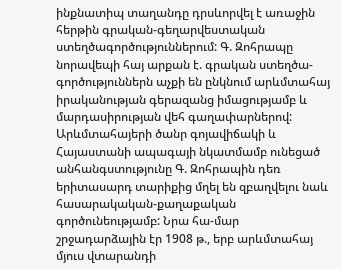ինքնատիպ տաղանդը դրսևորվել է առաջին հերթին գրական-գեղարվեստական ստեղծագործություններում: Գ. Զոհրապը նորավեպի հայ արքան է. գրական ստեղծա-գործություններն աչքի են ընկնում արևմտահայ իրականության գերազանց իմացությամբ և մարդասիրության վեհ գաղափարներով: Արևմտահայերի ծանր գոյավիճակի և Հայաստանի ապագայի նկատմամբ ունեցած անհանգստությունը Գ. Զոհրապին դեռ երիտասարդ տարիքից մղել են զբաղվելու նաև հասարակական-քաղաքական գործունեությամբ: Նրա հա-մար շրջադարձային էր 1908 թ., երբ արևմտահայ մյուս վտարանդի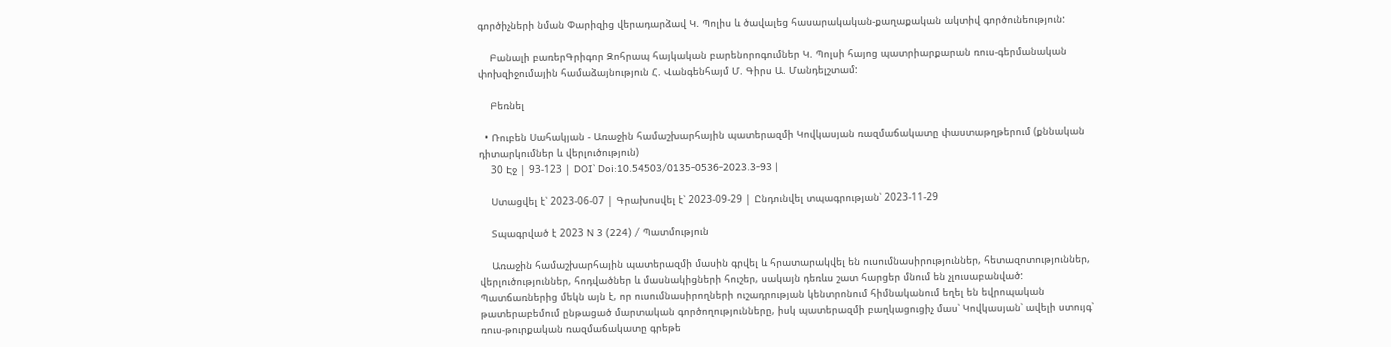գործիչների նման Փարիզից վերադարձավ Կ. Պոլիս և ծավալեց հասարակական-քաղաքական ակտիվ գործունեություն:

    Բանալի բառերԳրիգոր Զոհրապ հայկական բարենորոգումներ Կ. Պոլսի հայոց պատրիարքարան ռուս-գերմանական փոխզիջումային համաձայնություն Հ. Վանգենհայմ Մ. Գիրս Ա. Մանդելշտամ:

    Բեռնել

  • Ռուբեն Սահակյան - Առաջին համաշխարհային պատերազմի Կովկասյան ռազմաճակատը փաստաթղթերում (քննական դիտարկումներ և վերլուծություն)
    30 Էջ | 93-123 | DOI՝ Doi:10.54503/0135-0536-2023.3-93 |

    Ստացվել է՝ 2023-06-07 | Գրախոսվել է՝ 2023-09-29 | Ընդունվել տպագրության՝ 2023-11-29

    Տպագրված է 2023 N 3 (224) / Պատմություն

    Առաջին համաշխարհային պատերազմի մասին գրվել և հրատարակվել են ուսումնասիրություններ, հետազոտություններ, վերլուծություններ, հոդվածներ և մասնակիցների հուշեր, սակայն դեռևս շատ հարցեր մնում են չլուսաբանված: Պատճառներից մեկն այն է, որ ուսումնասիրողների ուշադրության կենտրոնում հիմնականում եղել են եվրոպական թատերաբեմում ընթացած մարտական գործողությունները, իսկ պատերազմի բաղկացուցիչ մաս՝ Կովկասյան՝ ավելի ստույգ՝ ռուս-թուրքական ռազմաճակատը գրեթե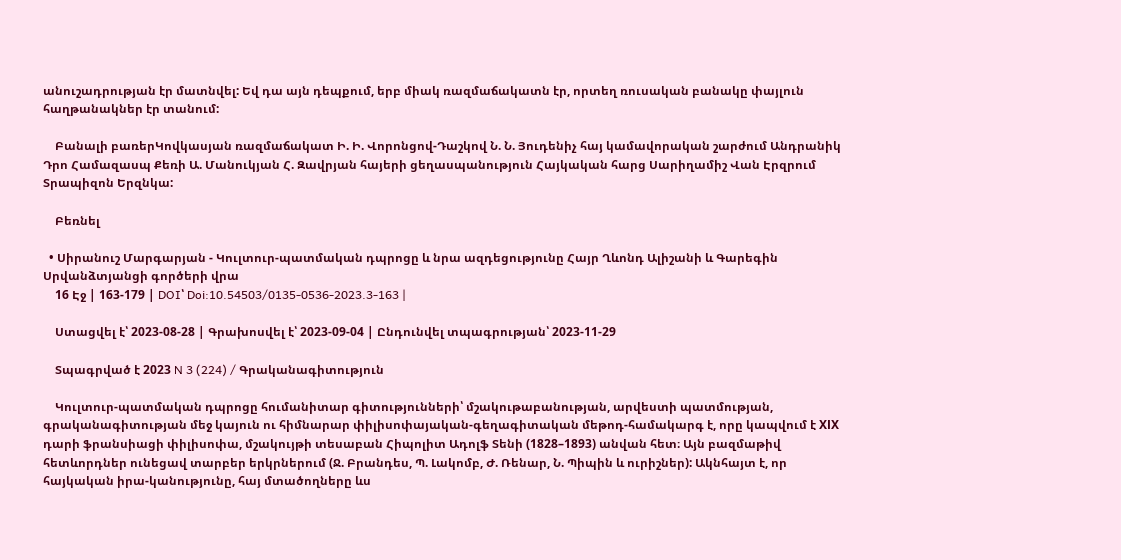անուշադրության էր մատնվել: Եվ դա այն դեպքում, երբ միակ ռազմաճակատն էր, որտեղ ռուսական բանակը փայլուն հաղթանակներ էր տանում:

    Բանալի բառերԿովկասյան ռազմաճակատ Ի. Ի. Վորոնցով-Դաշկով Ն. Ն. Յուդենիչ հայ կամավորական շարժում Անդրանիկ Դրո Համազասպ Քեռի Ա. Մանուկյան Հ. Զավրյան հայերի ցեղասպանություն Հայկական հարց Սարիղամիշ Վան Էրզրում Տրապիզոն Երզնկա:

    Բեռնել

  • Սիրանուշ Մարգարյան - Կուլտուր-պատմական դպրոցը և նրա ազդեցությունը Հայր Ղևոնդ Ալիշանի և Գարեգին Սրվանձտյանցի գործերի վրա
    16 Էջ | 163-179 | DOI՝ Doi:10.54503/0135-0536-2023.3-163 |

    Ստացվել է՝ 2023-08-28 | Գրախոսվել է՝ 2023-09-04 | Ընդունվել տպագրության՝ 2023-11-29

    Տպագրված է 2023 N 3 (224) / Գրականագիտություն

    Կուլտուր-պատմական դպրոցը հումանիտար գիտությունների՝ մշակութաբանության, արվեստի պատմության, գրականագիտության մեջ կայուն ու հիմնարար փիլիսոփայական-գեղագիտական մեթոդ-համակարգ է, որը կապվում է XІX դարի ֆրանսիացի փիլիսոփա, մշակույթի տեսաբան Հիպոլիտ Ադոլֆ Տենի (1828–1893) անվան հետ։ Այն բազմաթիվ հետևորդներ ունեցավ տարբեր երկրներում (Ջ. Բրանդես, Պ. Լակոմբ, Ժ. Ռենար, Ն. Պիպին և ուրիշներ): Ակնհայտ է, որ հայկական իրա-կանությունը, հայ մտածողները ևս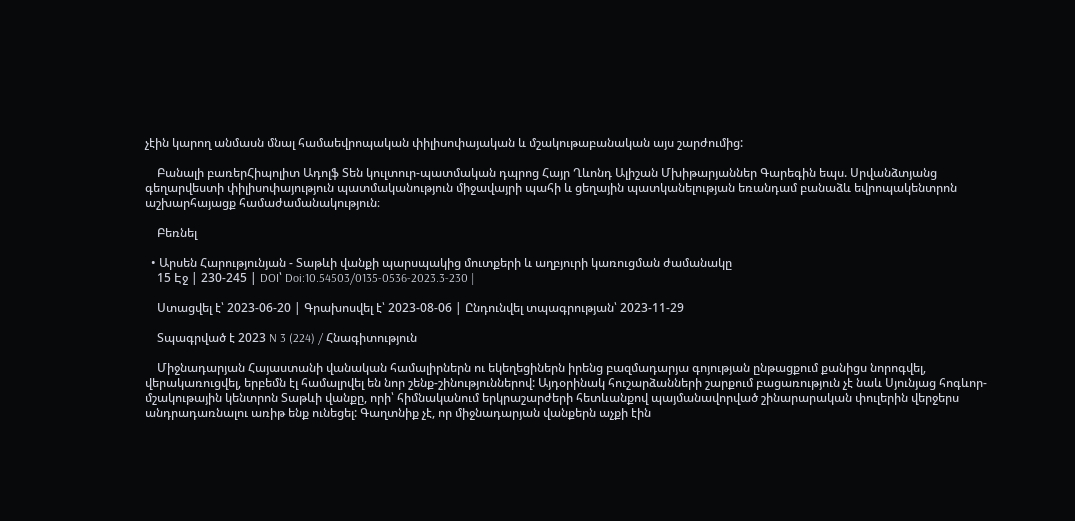չէին կարող անմասն մնալ համաեվրոպական փիլիսոփայական և մշակութաբանական այս շարժումից:

    Բանալի բառերՀիպոլիտ Ադոլֆ Տեն կուլտուր-պատմական դպրոց Հայր Ղևոնդ Ալիշան Մխիթարյաններ Գարեգին եպս. Սրվանձտյանց գեղարվեստի փիլիսոփայություն պատմականություն միջավայրի պահի և ցեղային պատկանելության եռանդամ բանաձև եվրոպակենտրոն աշխարհայացք համաժամանակություն։

    Բեռնել

  • Արսեն Հարությունյան - Տաթևի վանքի պարսպակից մուտքերի և աղբյուրի կառուցման ժամանակը
    15 Էջ | 230-245 | DOI՝ Doi:10.54503/0135-0536-2023.3-230 |

    Ստացվել է՝ 2023-06-20 | Գրախոսվել է՝ 2023-08-06 | Ընդունվել տպագրության՝ 2023-11-29

    Տպագրված է 2023 N 3 (224) / Հնագիտություն

    Միջնադարյան Հայաստանի վանական համալիրներն ու եկեղեցիներն իրենց բազմադարյա գոյության ընթացքում քանիցս նորոգվել, վերակառուցվել, երբեմն էլ համալրվել են նոր շենք-շինություններով: Այդօրինակ հուշարձանների շարքում բացառություն չէ նաև Սյունյաց հոգևոր-մշակութային կենտրոն Տաթևի վանքը, որի՝ հիմնականում երկրաշարժերի հետևանքով պայմանավորված շինարարական փուլերին վերջերս անդրադառնալու առիթ ենք ունեցել: Գաղտնիք չէ, որ միջնադարյան վանքերն աչքի էին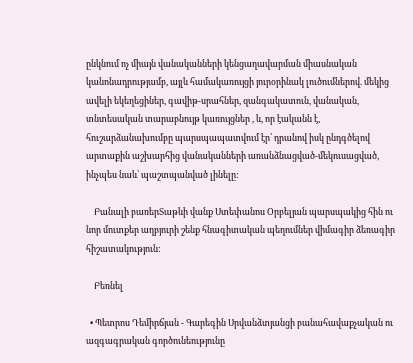ընկնում ոչ միայն վանականների կենցաղավարման միասնական կանոնադրությամբ, այլև համակառույցի յուրօրինակ լուծումներով. մեկից ավելի եկեղեցիներ, գավիթ-սրահներ, զանգակատուն, վանական, տնտեսական տարաբնույթ կառույցներ , և, որ էականն է, հուշարձանախումբը պարսպապատվում էր՝ դրանով իսկ ընդգծելով արտաքին աշխարհից վանականների առանձնացված-մեկուսացված, ինչպես նաև՝ պաշտպանված լինելը:

    Բանալի բառերՏաթևի վանք Ստեփանոս Օրբելյան պարսպակից հին ու նոր մուտքեր աղբյուրի շենք հնագիտական պեղումներ վիմագիր ձեռագիր հիշատակություն:

    Բեռնել

  • Պետրոս Դեմիրճյան - Գարեգին Սրվանձտյանցի բանահավաքչական ու ազգագրական գործունեությունը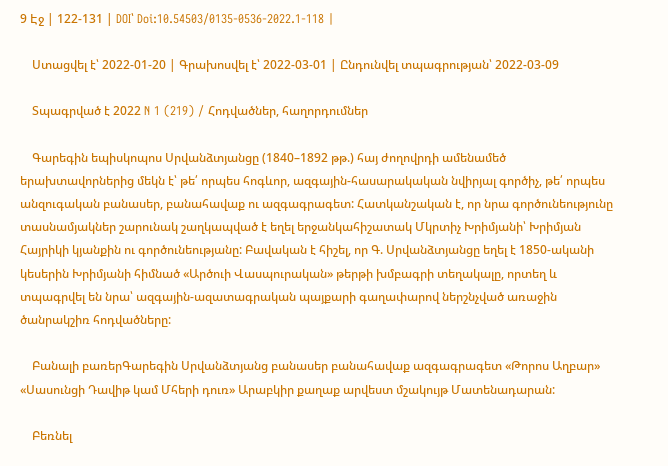9 Էջ | 122-131 | DOI՝ Doi:10.54503/0135-0536-2022.1-118 |

    Ստացվել է՝ 2022-01-20 | Գրախոսվել է՝ 2022-03-01 | Ընդունվել տպագրության՝ 2022-03-09

    Տպագրված է 2022 N 1 (219) / Հոդվածներ, հաղորդումներ

    Գարեգին եպիսկոպոս Սրվանձտյանցը (1840–1892 թթ.) հայ ժողովրդի ամենամեծ երախտավորներից մեկն է՝ թե՛ որպես հոգևոր, ազգային-հասարակական նվիրյալ գործիչ, թե՛ որպես անզուգական բանասեր, բանահավաք ու ազգագրագետ: Հատկանշական է, որ նրա գործունեությունը տասնամյակներ շարունակ շաղկապված է եղել երջանկահիշատակ Մկրտիչ Խրիմյանի՝ Խրիմյան Հայրիկի կյանքին ու գործունեությանը: Բավական է հիշել, որ Գ. Սրվանձտյանցը եղել է 1850-ականի կեսերին Խրիմյանի հիմնած «Արծուի Վասպուրական» թերթի խմբագրի տեղակալը, որտեղ և տպագրվել են նրա՝ ազգային-ազատագրական պայքարի գաղափարով ներշնչված առաջին ծանրակշիռ հոդվածները:

    Բանալի բառերԳարեգին Սրվանձտյանց բանասեր բանահավաք ազգագրագետ «Թորոս Աղբար» «Սասունցի Դավիթ կամ Մհերի դուռ» Արաբկիր քաղաք արվեստ մշակույթ Մատենադարան:

    Բեռնել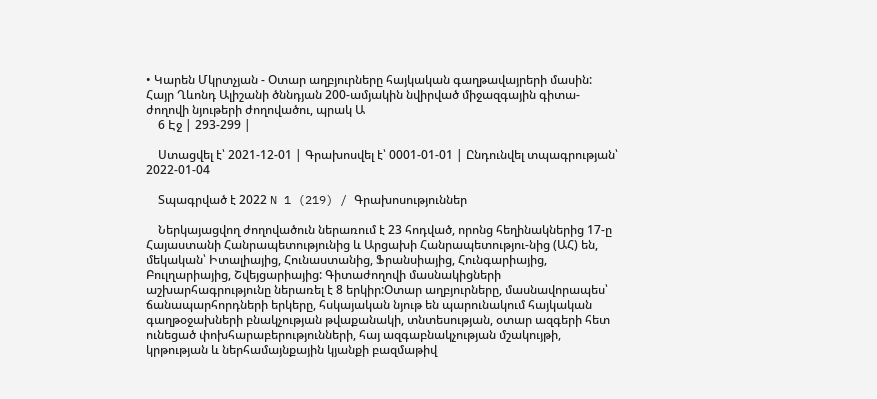• Կարեն Մկրտչյան - Օտար աղբյուրները հայկական գաղթավայրերի մասին: Հայր Ղևոնդ Ալիշանի ծննդյան 200-ամյակին նվիրված միջազգային գիտա-ժողովի նյութերի ժողովածու, պրակ Ա
    6 Էջ | 293-299 |

    Ստացվել է՝ 2021-12-01 | Գրախոսվել է՝ 0001-01-01 | Ընդունվել տպագրության՝ 2022-01-04

    Տպագրված է 2022 N 1 (219) / Գրախոսություններ

    Ներկայացվող ժողովածուն ներառում է 23 հոդված, որոնց հեղինակներից 17-ը Հայաստանի Հանրապետությունից և Արցախի Հանրապետությու-նից (ԱՀ) են, մեկական՝ Իտալիայից, Հունաստանից, Ֆրանսիայից, Հունգարիայից, Բուլղարիայից, Շվեյցարիայից: Գիտաժողովի մասնակիցների աշխարհագրությունը ներառել է 8 երկիր:Օտար աղբյուրները, մասնավորապես՝ ճանապարհորդների երկերը, հսկայական նյութ են պարունակում հայկական գաղթօջախների բնակչության թվաքանակի, տնտեսության, օտար ազգերի հետ ունեցած փոխհարաբերությունների, հայ ազգաբնակչության մշակույթի, կրթության և ներհամայնքային կյանքի բազմաթիվ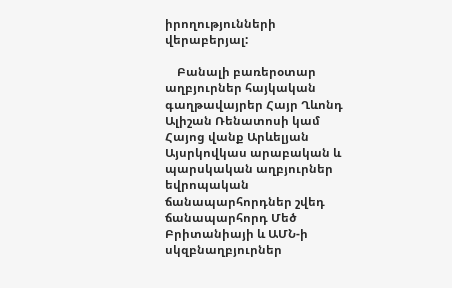իրողությունների վերաբերյալ:

    Բանալի բառերօտար աղբյուրներ հայկական գաղթավայրեր Հայր Ղևոնդ Ալիշան Ռենատոսի կամ Հայոց վանք Արևելյան Այսրկովկաս արաբական և պարսկական աղբյուրներ եվրոպական ճանապարհորդներ շվեդ ճանապարհորդ Մեծ Բրիտանիայի և ԱՄՆ-ի սկզբնաղբյուրներ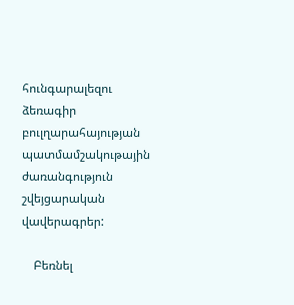հունգարալեզու ձեռագիր բուլղարահայության պատմամշակութային ժառանգություն շվեյցարական վավերագրեր:

    Բեռնել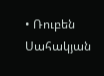• Ռուբեն Սահակյան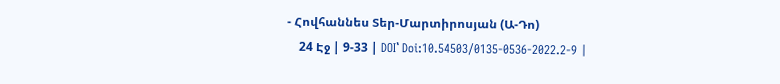- Հովհաննես Տեր-Մարտիրոսյան (Ա-Դո)
    24 Էջ | 9-33 | DOI՝ Doi:10.54503/0135-0536-2022.2-9 |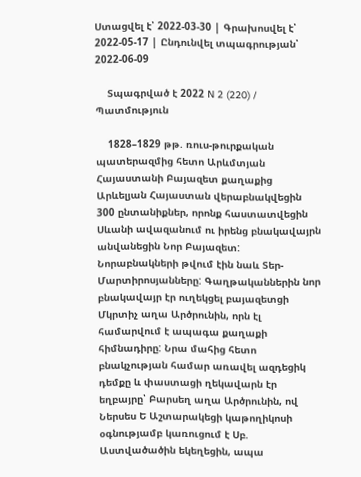Ստացվել է՝ 2022-03-30 | Գրախոսվել է՝ 2022-05-17 | Ընդունվել տպագրության՝ 2022-06-09

    Տպագրված է 2022 N 2 (220) / Պատմություն

    1828–1829 թթ. ռուս-թուրքական պատերազմից հետո Արևմտյան Հայաստանի Բայազետ քաղաքից Արևելյան Հայաստան վերաբնակվեցին 300 ընտանիքներ, որոնք հաստատվեցին Սևանի ավազանում ու իրենց բնակավայրն անվանեցին Նոր Բայազետ: Նորաբնակների թվում էին նաև Տեր-Մարտիրոսյանները: Գաղթականներին նոր բնակավայր էր ուղեկցել բայազետցի Մկրտիչ աղա Արծրունին, որն էլ համարվում է ապագա քաղաքի հիմնադիրը: Նրա մահից հետո բնակչության համար առավել ազդեցիկ դեմքը և փաստացի ղեկավարն էր եղբայրը՝ Բարսեղ աղա Արծրունին, ով Ներսես Ե Աշտարակեցի կաթողիկոսի օգնությամբ կառուցում է Սբ. Աստվածածին եկեղեցին, ապա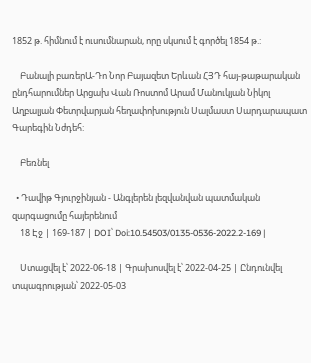1852 թ. հիմնում է ուսումնարան, որը սկսում է գործել 1854 թ.:

    Բանալի բառերԱ-Դո Նոր Բայազետ Երևան ՀՅԴ հայ-թաթարական ընդհարումներ Արցախ Վան Ռոստոմ Արամ Մանուկյան Նիկոլ Աղբալյան Փետրվարյան հեղափոխություն Սալմաստ Սարդարապատ Գարեգին Նժդեհ:

    Բեռնել

  • Դավիթ Գյուրջինյան - Անգլերեն լեզվանվան պատմական զարգացումը հայերենում
    18 Էջ | 169-187 | DOI՝ Doi:10.54503/0135-0536-2022.2-169 |

    Ստացվել է՝ 2022-06-18 | Գրախոսվել է՝ 2022-04-25 | Ընդունվել տպագրության՝ 2022-05-03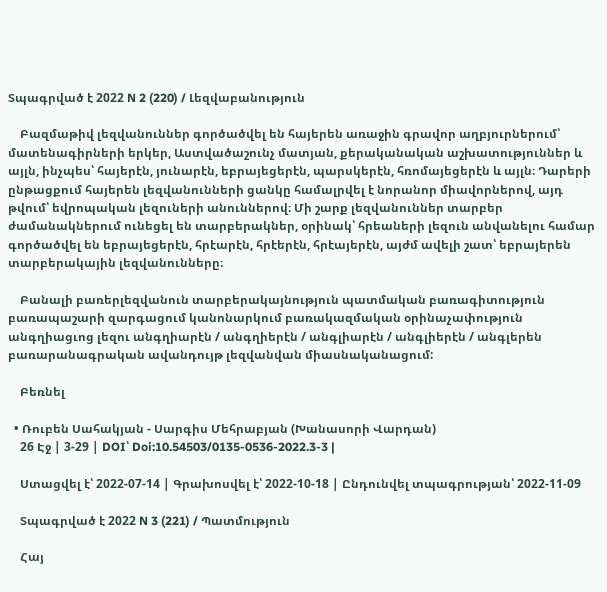Տպագրված է 2022 N 2 (220) / Լեզվաբանություն

    Բազմաթիվ լեզվանուններ գործածվել են հայերեն առաջին գրավոր աղբյուրներում՝ մատենագիրների երկեր, Աստվածաշունչ մատյան, քերականական աշխատություններ և այլն, ինչպես՝ հայերէն, յունարէն, եբրայեցերէն, պարսկերէն, հռոմայեցերէն և այլն։ Դարերի ընթացքում հայերեն լեզվանունների ցանկը համալրվել է նորանոր միավորներով, այդ թվում՝ եվրոպական լեզուների անուններով։ Մի շարք լեզվանուններ տարբեր ժամանակներում ունեցել են տարբերակներ, օրինակ՝ հրեաների լեզուն անվանելու համար գործածվել են եբրայեցերէն, հրէարէն, հրէերէն, հրէայերէն, այժմ ավելի շատ՝ եբրայերեն տարբերակային լեզվանունները։

    Բանալի բառերլեզվանուն տարբերակայնություն պատմական բառագիտություն բառապաշարի զարգացում կանոնարկում բառակազմական օրինաչափություն անգղիացւոց լեզու անգղիարէն / անգղիերէն / անգլիարէն / անգլիերէն / անգլերեն բառարանագրական ավանդույթ լեզվանվան միասնականացում:

    Բեռնել

  • Ռուբեն Սահակյան - Սարգիս Մեհրաբյան (Խանասորի Վարդան)
    26 Էջ | 3-29 | DOI՝ Doi:10.54503/0135-0536-2022.3-3 |

    Ստացվել է՝ 2022-07-14 | Գրախոսվել է՝ 2022-10-18 | Ընդունվել տպագրության՝ 2022-11-09

    Տպագրված է 2022 N 3 (221) / Պատմություն

    Հայ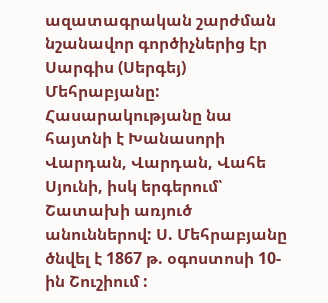ազատագրական շարժման նշանավոր գործիչներից էր Սարգիս (Սերգեյ) Մեհրաբյանը: Հասարակությանը նա հայտնի է Խանասորի Վարդան, Վարդան, Վահե Սյունի, իսկ երգերում՝ Շատախի առյուծ անուններով: Ս. Մեհրաբյանը ծնվել է 1867 թ. օգոստոսի 10-ին Շուշիում :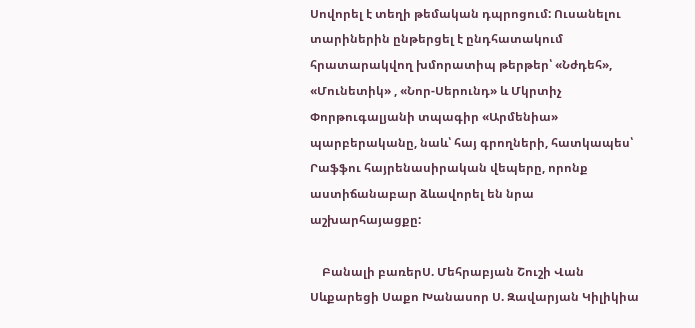Սովորել է տեղի թեմական դպրոցում: Ուսանելու տարիներին ընթերցել է ընդհատակում հրատարակվող խմորատիպ թերթեր՝ «Նժդեհ», «Մունետիկ» , «Նոր-Սերունդ» և Մկրտիչ Փորթուգալյանի տպագիր «Արմենիա» պարբերականը, նաև՝ հայ գրողների, հատկապես՝ Րաֆֆու հայրենասիրական վեպերը, որոնք աստիճանաբար ձևավորել են նրա աշխարհայացքը:

    Բանալի բառերՍ. Մեհրաբյան Շուշի Վան Սևքարեցի Սաքո Խանասոր Ս. Զավարյան Կիլիկիա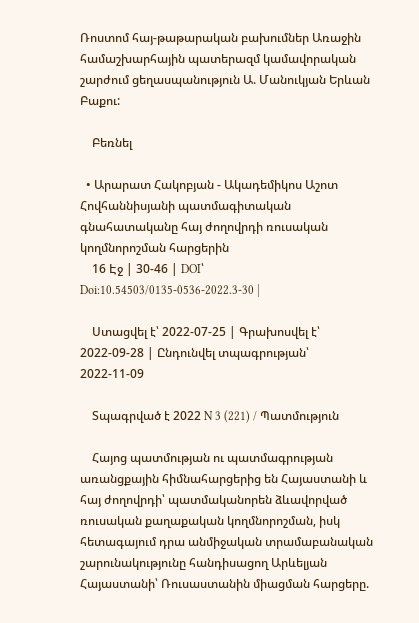Ռոստոմ հայ-թաթարական բախումներ Առաջին համաշխարհային պատերազմ կամավորական շարժում ցեղասպանություն Ա. Մանուկյան Երևան Բաքու:

    Բեռնել

  • Արարատ Հակոբյան - Ակադեմիկոս Աշոտ Հովհաննիսյանի պատմագիտական գնահատականը հայ ժողովրդի ռուսական կողմնորոշման հարցերին
    16 Էջ | 30-46 | DOI՝ Doi:10.54503/0135-0536-2022.3-30 |

    Ստացվել է՝ 2022-07-25 | Գրախոսվել է՝ 2022-09-28 | Ընդունվել տպագրության՝ 2022-11-09

    Տպագրված է 2022 N 3 (221) / Պատմություն

    Հայոց պատմության ու պատմագրության առանցքային հիմնահարցերից են Հայաստանի և հայ ժողովրդի՝ պատմականորեն ձևավորված ռուսական քաղաքական կողմնորոշման, իսկ հետագայում դրա անմիջական տրամաբանական շարունակությունը հանդիսացող Արևելյան Հայաստանի՝ Ռուսաստանին միացման հարցերը.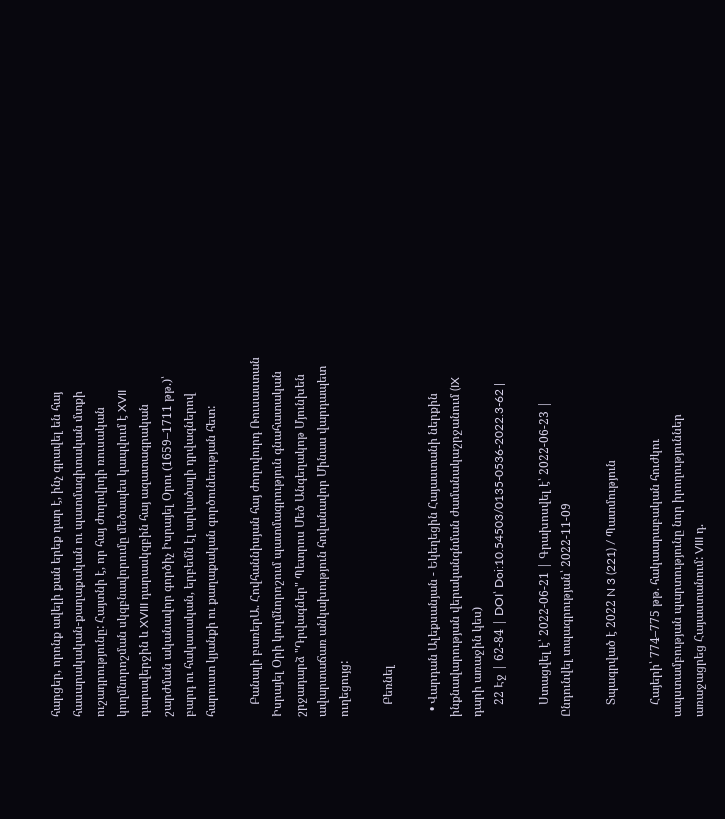հարցեր, որոնք ավելի քան երեք դար է, ինչ գրավել են հայ հասարակական-քաղաքական ու պատմագիտական մտքի ուշադրությունը: Հայտնի է, որ հայ ժողովրդի ռուսական կողմնորոշման սկզբնավորումը մեծապես կապվում է XVII դարավերջին և XVIII դարասկզբին հայ ազատագրական շարժման ականավոր գործիչ Իսրայել Օրու (1659–1711 թթ.)՝ բարդ ու հակասական, երբեմն էլ արկածալի դրվագներով հարուստ կյանքի ու քաղաքական գործունեության հետ:

    Բանալի բառերԱ. Հովհաննիսյան հայ ժողովուրդ Ռուսաստան Իսրայել Օրի կողմնորոշում պատմագրություն գնահատական շրջադարձ "Դրվագներ" Պետրոս Մեծ Անգեղակոթ Մյունխեն ավարտաճառ անկախություն հովանավոր Մինաս վարդապետ ուղեցույց:

    Բեռնել

  • Վարդան Ալեքսանյան - Եկեղեցին Հայաստանի ներքին ինքնավարության վերականգնման ժամանակաշրջանում (IX դարի առաջին կես)
    22 Էջ | 62-84 | DOI՝ Doi:10.54503/0135-0536-2022.3-62 |

    Ստացվել է՝ 2022-06-21 | Գրախոսվել է՝ 2022-06-23 | Ընդունվել տպագրության՝ 2022-11-09

    Տպագրված է 2022 N 3 (221) / Պատմություն

    Հայերի՝ 774–775 թթ. հակաարաբական հուժկու ապստամբության պարտությունը նոր իրողություններ առաջացրեց Հայաստանում: VIII դ.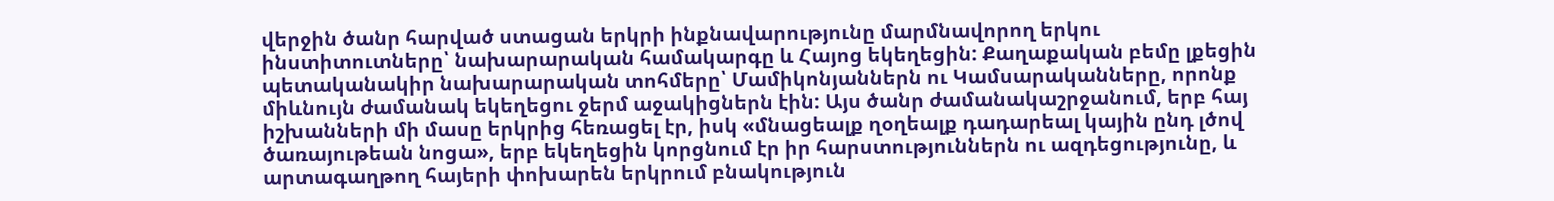վերջին ծանր հարված ստացան երկրի ինքնավարությունը մարմնավորող երկու ինստիտուտները՝ նախարարական համակարգը և Հայոց եկեղեցին: Քաղաքական բեմը լքեցին պետականակիր նախարարական տոհմերը՝ Մամիկոնյաններն ու Կամսարականները, որոնք միևնույն ժամանակ եկեղեցու ջերմ աջակիցներն էին: Այս ծանր ժամանակաշրջանում, երբ հայ իշխանների մի մասը երկրից հեռացել էր, իսկ «մնացեալք ղօղեալք դադարեալ կային ընդ լծով ծառայութեան նոցա», երբ եկեղեցին կորցնում էր իր հարստություններն ու ազդեցությունը, և արտագաղթող հայերի փոխարեն երկրում բնակություն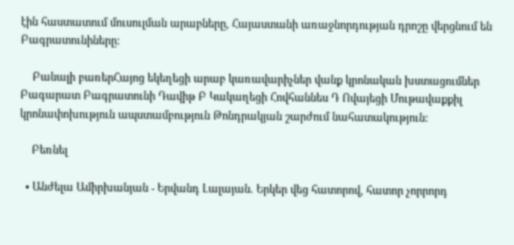էին հաստատում մուսուլման արաբները, Հայաստանի առաջնորդության դրոշը վերցնում են Բագրատունիները:

    Բանալի բառերՀայոց եկեղեցի արաբ կառավարիչներ վանք կրոնական խստացումներ Բագարատ Բագրատունի Դավիթ Բ Կակաղեցի Հովհաննես Դ Ովայեցի Մութավաքքիլ կրոնափոխություն ապստամբություն Թոնդրակյան շարժում նահատակություն:

    Բեռնել

  • Անժելա Ամիրխանյան - Երվանդ Լալայան. Երկեր վեց հատորով, հատոր չորրորդ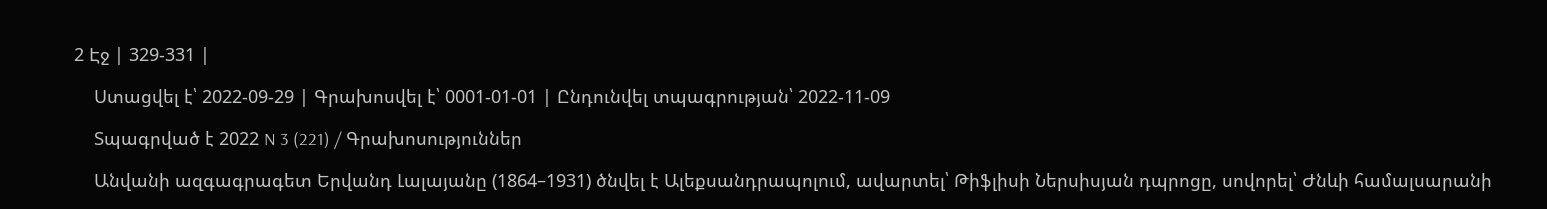2 Էջ | 329-331 |

    Ստացվել է՝ 2022-09-29 | Գրախոսվել է՝ 0001-01-01 | Ընդունվել տպագրության՝ 2022-11-09

    Տպագրված է 2022 N 3 (221) / Գրախոսություններ

    Անվանի ազգագրագետ Երվանդ Լալայանը (1864–1931) ծնվել է Ալեքսանդրապոլում, ավարտել՝ Թիֆլիսի Ներսիսյան դպրոցը, սովորել՝ Ժնևի համալսարանի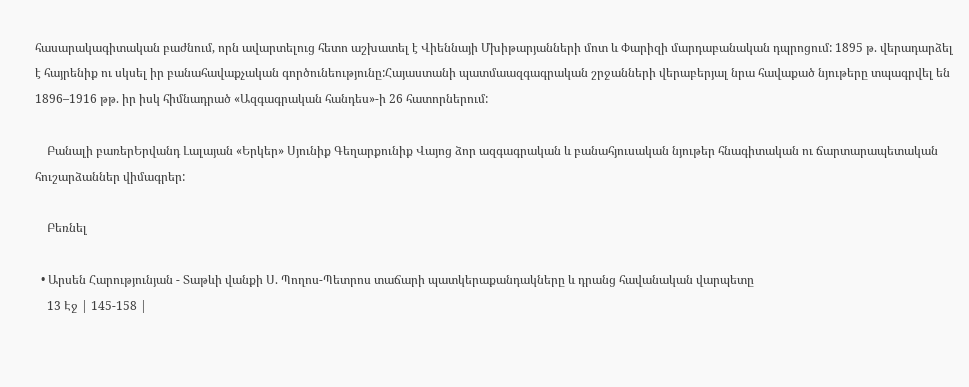հասարակագիտական բաժնում, որն ավարտելուց հետո աշխատել է Վիեննայի Մխիթարյանների մոտ և Փարիզի մարդաբանական դպրոցում: 1895 թ. վերադարձել է հայրենիք ու սկսել իր բանահավաքչական գործունեությունը:Հայաստանի պատմաազգագրական շրջանների վերաբերյալ նրա հավաքած նյութերը տպագրվել են 1896–1916 թթ. իր իսկ հիմնադրած «Ազգագրական հանդես»-ի 26 հատորներում:

    Բանալի բառերԵրվանդ Լալայան «Երկեր» Սյունիք Գեղարքունիք Վայոց ձոր ազգագրական և բանահյուսական նյութեր հնագիտական ու ճարտարապետական հուշարձաններ վիմագրեր:

    Բեռնել

  • Արսեն Հարությունյան - Տաթևի վանքի Ս. Պողոս-Պետրոս տաճարի պատկերաքանդակները և դրանց հավանական վարպետը
    13 Էջ | 145-158 |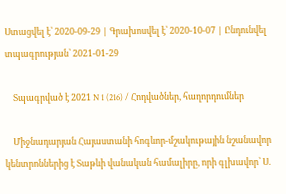Ստացվել է՝ 2020-09-29 | Գրախոսվել է՝ 2020-10-07 | Ընդունվել տպագրության՝ 2021-01-29

    Տպագրված է 2021 N 1 (216) / Հոդվածներ, հաղորդումներ

    Միջնադարյան Հայաստանի հոգևոր-մշակութային նշանավոր կենտրոններից է Տաթևի վանական համալիրը, որի գլխավոր՝ Ս.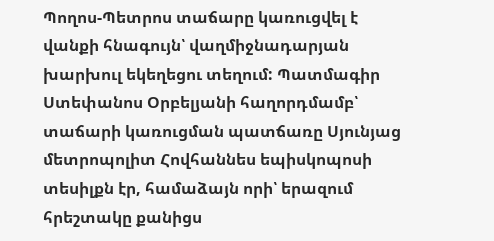Պողոս-Պետրոս տաճարը կառուցվել է վանքի հնագույն՝ վաղմիջնադարյան խարխուլ եկեղեցու տեղում: Պատմագիր Ստեփանոս Օրբելյանի հաղորդմամբ՝ տաճարի կառուցման պատճառը Սյունյաց մետրոպոլիտ Հովհաննես եպիսկոպոսի տեսիլքն էր, համաձայն որի՝ երազում հրեշտակը քանիցս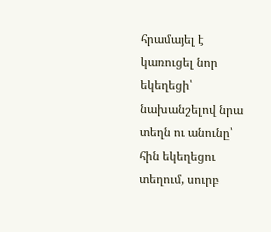հրամայել է կառուցել նոր եկեղեցի՝ նախանշելով նրա տեղն ու անունը՝ հին եկեղեցու տեղում, սուրբ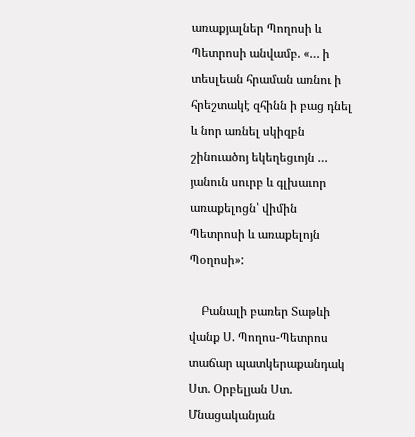առաքյալներ Պողոսի և Պետրոսի անվամբ. «… ի տեսլեան հրաման առնու ի հրեշտակէ զհինն ի բաց դնել և նոր առնել սկիզբն շինուածոյ եկեղեցւոյն … յանուն սուրբ և գլխաւոր առաքելոցն՝ վիմին Պետրոսի և առաքելոյն Պօղոսի»:

    Բանալի բառեր Տաթևի վանք Ս. Պողոս-Պետրոս տաճար պատկերաքանդակ Ստ. Օրբելյան Ստ. Մնացականյան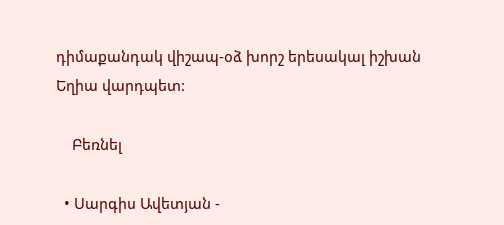դիմաքանդակ վիշապ-օձ խորշ երեսակալ իշխան Եղիա վարդպետ:

    Բեռնել

  • Սարգիս Ավետյան -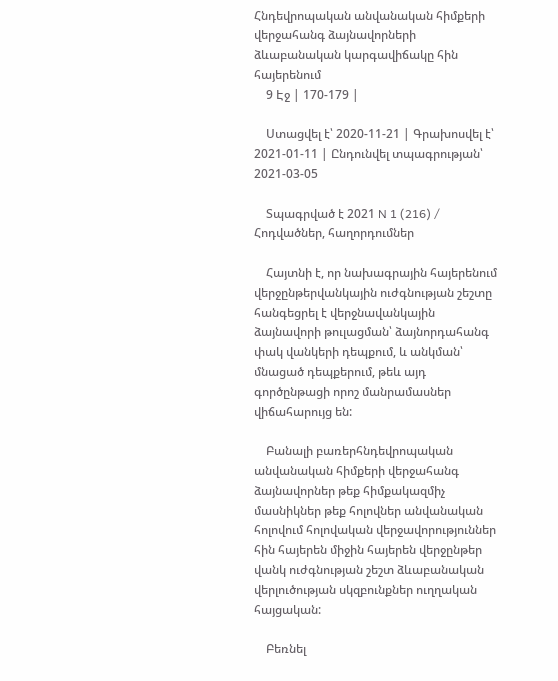Հնդեվրոպական անվանական հիմքերի վերջահանգ ձայնավորների ձևաբանական կարգավիճակը հին հայերենում
    9 Էջ | 170-179 |

    Ստացվել է՝ 2020-11-21 | Գրախոսվել է՝ 2021-01-11 | Ընդունվել տպագրության՝ 2021-03-05

    Տպագրված է 2021 N 1 (216) / Հոդվածներ, հաղորդումներ

    Հայտնի է, որ նախագրային հայերենում վերջընթերվանկային ուժգնության շեշտը հանգեցրել է վերջնավանկային ձայնավորի թուլացման՝ ձայնորդահանգ փակ վանկերի դեպքում, և անկման՝ մնացած դեպքերում, թեև այդ գործընթացի որոշ մանրամասներ վիճահարույց են:

    Բանալի բառերհնդեվրոպական անվանական հիմքերի վերջահանգ ձայնավորներ թեք հիմքակազմիչ մասնիկներ թեք հոլովներ անվանական հոլովում հոլովական վերջավորություններ հին հայերեն միջին հայերեն վերջընթեր վանկ ուժգնության շեշտ ձևաբանական վերլուծության սկզբունքներ ուղղական հայցական:

    Բեռնել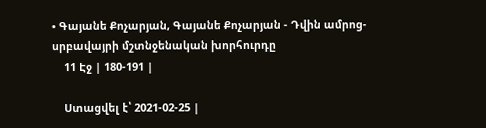• Գայանե Քոչարյան, Գայանե Քոչարյան - Դվին ամրոց-սրբավայրի մշտնջենական խորհուրդը
    11 Էջ | 180-191 |

    Ստացվել է՝ 2021-02-25 |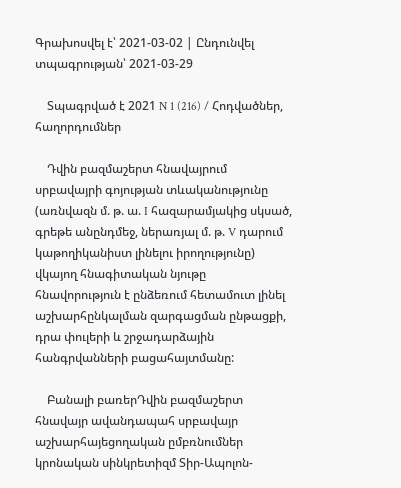Գրախոսվել է՝ 2021-03-02 | Ընդունվել տպագրության՝ 2021-03-29

    Տպագրված է 2021 N 1 (216) / Հոդվածներ, հաղորդումներ

    Դվին բազմաշերտ հնավայրում սրբավայրի գոյության տևականությունը (առնվազն մ. թ. ա. I հազարամյակից սկսած, գրեթե անընդմեջ, ներառյալ մ. թ. V դարում կաթողիկանիստ լինելու իրողությունը) վկայող հնագիտական նյութը հնավորություն է ընձեռում հետամուտ լինել աշխարհընկալման զարգացման ընթացքի, դրա փուլերի և շրջադարձային հանգրվանների բացահայտմանը:

    Բանալի բառերԴվին բազմաշերտ հնավայր ավանդապահ սրբավայր աշխարհայեցողական ըմբռնումներ կրոնական սինկրետիզմ Տիր-Ապոլոն-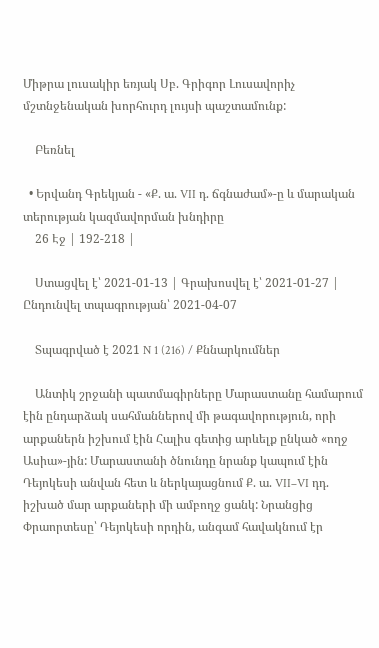Միթրա լուսակիր եռյակ Սբ. Գրիգոր Լուսավորիչ մշտնջենական խորհուրդ լույսի պաշտամունք:

    Բեռնել

  • Երվանդ Գրեկյան - «Ք. ա. VII դ. ճգնաժամ»-ը և մարական տերության կազմավորման խնդիրը
    26 Էջ | 192-218 |

    Ստացվել է՝ 2021-01-13 | Գրախոսվել է՝ 2021-01-27 | Ընդունվել տպագրության՝ 2021-04-07

    Տպագրված է 2021 N 1 (216) / Քննարկումներ

    Անտիկ շրջանի պատմագիրները Մարաստանը համարում էին ընդարձակ սահմաններով մի թագավորություն, որի արքաներն իշխում էին Հալիս գետից արևելք ընկած «ողջ Ասիա»-յին: Մարաստանի ծնունդը նրանք կապում էին Դեյոկեսի անվան հետ և ներկայացնում Ք. ա. VII–VI դդ. իշխած մար արքաների մի ամբողջ ցանկ: Նրանցից Փրաորտեսը՝ Դեյոկեսի որդին, անգամ հավակնում էր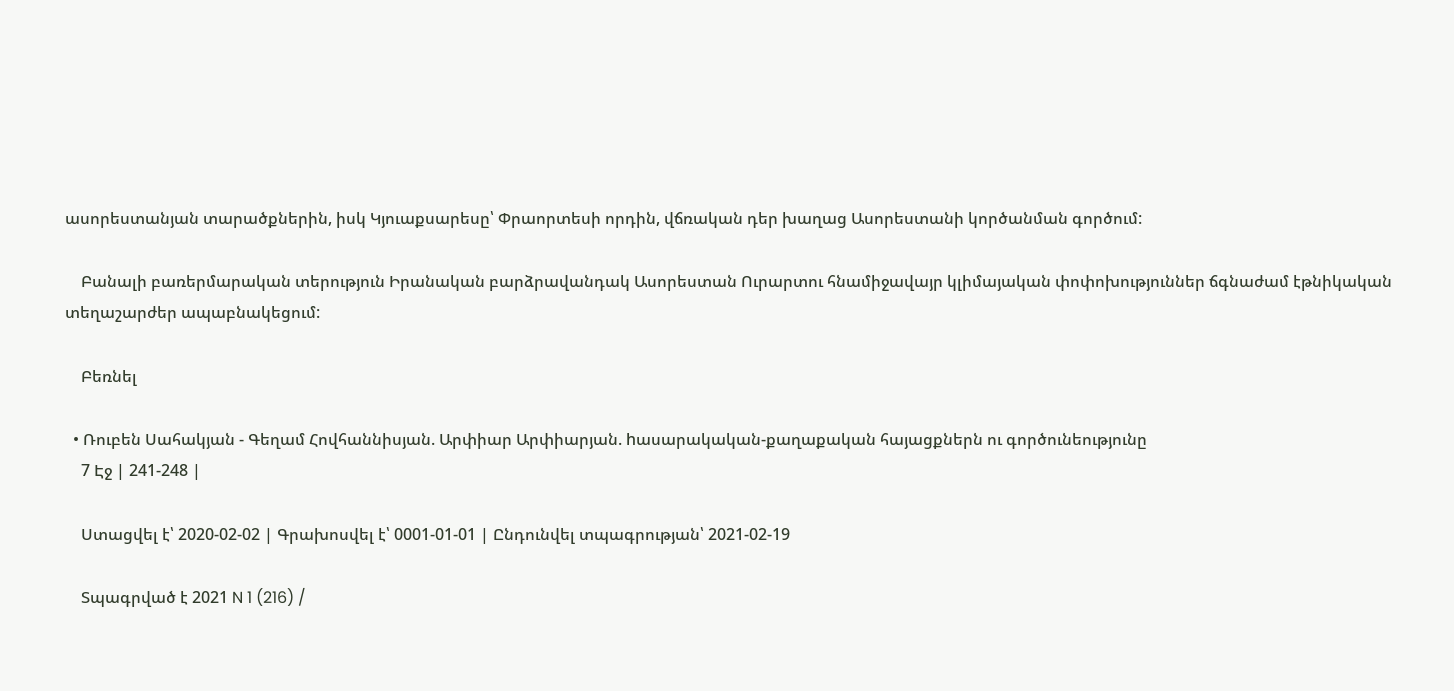ասորեստանյան տարածքներին, իսկ Կյուաքսարեսը՝ Փրաորտեսի որդին, վճռական դեր խաղաց Ասորեստանի կործանման գործում:

    Բանալի բառերմարական տերություն Իրանական բարձրավանդակ Ասորեստան Ուրարտու հնամիջավայր կլիմայական փոփոխություններ ճգնաժամ էթնիկական տեղաշարժեր ապաբնակեցում:

    Բեռնել

  • Ռուբեն Սահակյան - Գեղամ Հովհաննիսյան. Արփիար Արփիարյան. hասարակական-քաղաքական հայացքներն ու գործունեությունը
    7 Էջ | 241-248 |

    Ստացվել է՝ 2020-02-02 | Գրախոսվել է՝ 0001-01-01 | Ընդունվել տպագրության՝ 2021-02-19

    Տպագրված է 2021 N 1 (216) /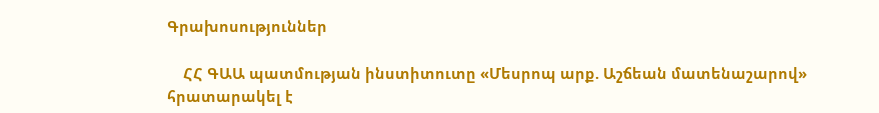Գրախոսություններ

    ՀՀ ԳԱԱ պատմության ինստիտուտը «Մեսրոպ արք. Աշճեան մատենաշարով» հրատարակել է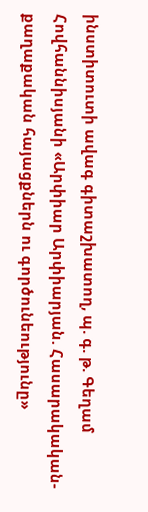ինստիտուտի ավագ գիտաշխատող, պ. գ. թ. Գեղամ Հովհաննիսյանի «Արփիար Արփիարյան. Հասարակական-քաղաքական հայացքներն ու գործունեությունը»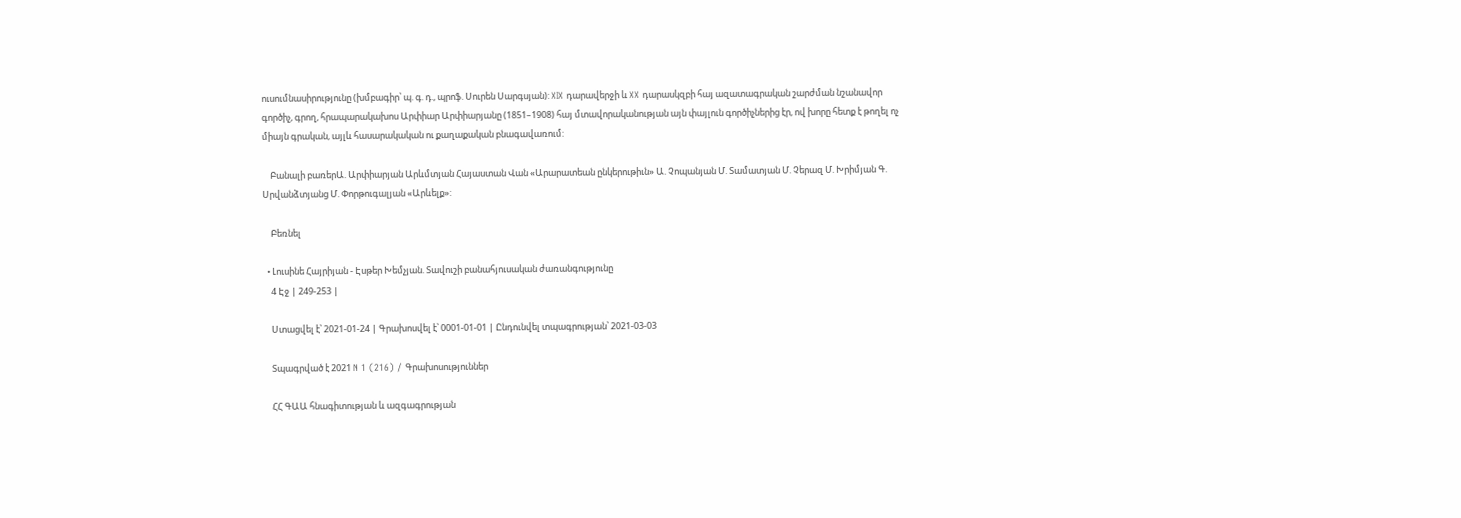ուսումնասիրությունը (խմբագիր՝ պ. գ. դ., պրոֆ. Սուրեն Սարգսյան): XIX դարավերջի և XX դարասկզբի հայ ազատագրական շարժման նշանավոր գործիչ, գրող, հրապարակախոս Արփիար Արփիարյանը (1851–1908) հայ մտավորականության այն փայլուն գործիչներից էր, ով խորը հետք է թողել ոչ միայն գրական, այլև հասարակական ու քաղաքական բնագավառում:

    Բանալի բառերԱ. Արփիարյան Արևմտյան Հայաստան Վան «Արարատեան ընկերութիւն» Ա. Չոպանյան Մ. Տամատյան Մ. Չերազ Մ. Խրիմյան Գ. Սրվանձտյանց Մ. Փորթուգալյան «Արևելք»:

    Բեռնել

  • Լուսինե Հայրիյան - Էսթեր Խեմչյան. Տավուշի բանահյուսական ժառանգությունը
    4 Էջ | 249-253 |

    Ստացվել է՝ 2021-01-24 | Գրախոսվել է՝ 0001-01-01 | Ընդունվել տպագրության՝ 2021-03-03

    Տպագրված է 2021 N 1 (216) / Գրախոսություններ

    ՀՀ ԳԱԱ հնագիտության և ազգագրության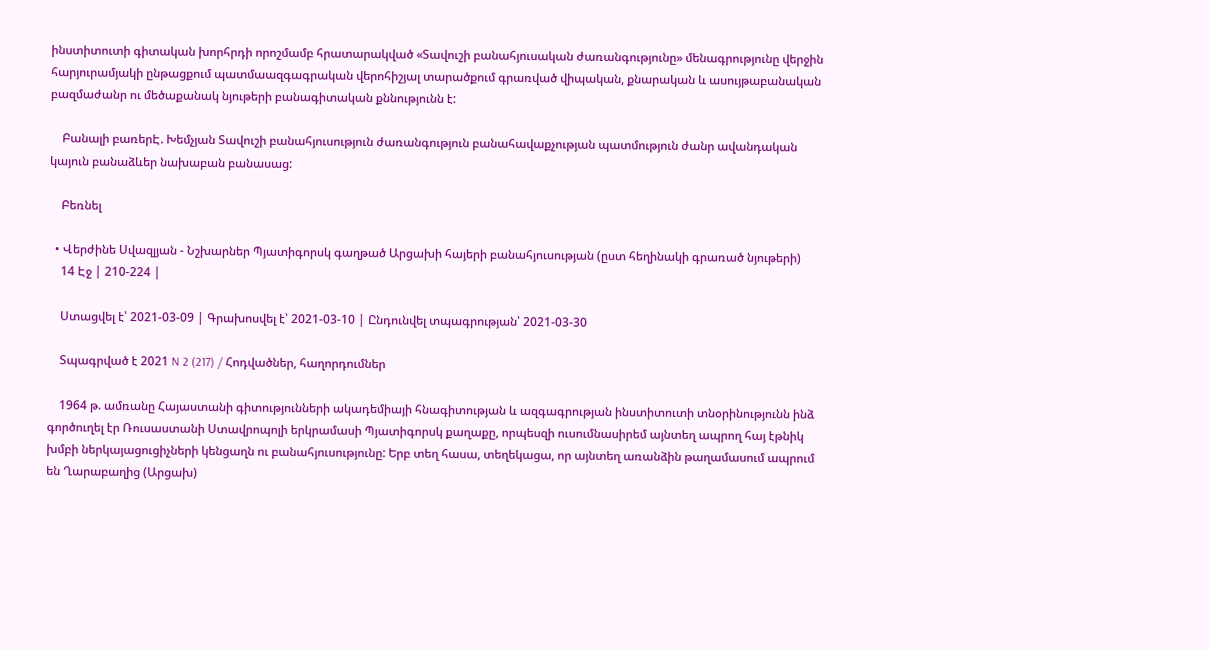ինստիտուտի գիտական խորհրդի որոշմամբ հրատարակված «Տավուշի բանահյուսական ժառանգությունը» մենագրությունը վերջին հարյուրամյակի ընթացքում պատմաազգագրական վերոհիշյալ տարածքում գրառված վիպական, քնարական և ասույթաբանական բազմաժանր ու մեծաքանակ նյութերի բանագիտական քննությունն է:

    Բանալի բառերԷ. Խեմչյան Տավուշի բանահյուսություն ժառանգություն բանահավաքչության պատմություն ժանր ավանդական կայուն բանաձևեր նախաբան բանասաց:

    Բեռնել

  • Վերժինե Սվազլյան - Նշխարներ Պյատիգորսկ գաղթած Արցախի հայերի բանահյուսության (ըստ հեղինակի գրառած նյութերի)
    14 Էջ | 210-224 |

    Ստացվել է՝ 2021-03-09 | Գրախոսվել է՝ 2021-03-10 | Ընդունվել տպագրության՝ 2021-03-30

    Տպագրված է 2021 N 2 (217) / Հոդվածներ, հաղորդումներ

    1964 թ. ամռանը Հայաստանի գիտությունների ակադեմիայի հնագիտության և ազգագրության ինստիտուտի տնօրինությունն ինձ գործուղել էր Ռուսաստանի Ստավրոպոլի երկրամասի Պյատիգորսկ քաղաքը, որպեսզի ուսումնասիրեմ այնտեղ ապրող հայ էթնիկ խմբի ներկայացուցիչների կենցաղն ու բանահյուսությունը: Երբ տեղ հասա, տեղեկացա, որ այնտեղ առանձին թաղամասում ապրում են Ղարաբաղից (Արցախ)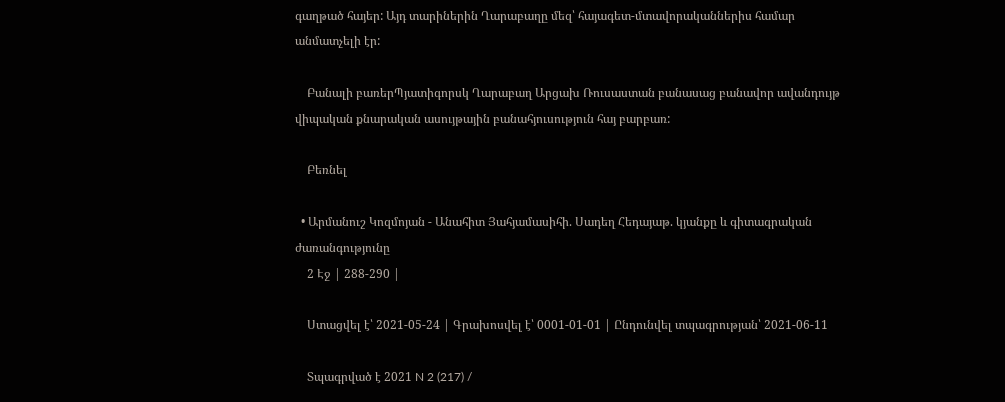գաղթած հայեր: Այդ տարիներին Ղարաբաղը մեզ՝ հայագետ-մտավորականներիս համար անմատչելի էր:

    Բանալի բառերՊյատիգորսկ Ղարաբաղ Արցախ Ռուսաստան բանասաց բանավոր ավանդույթ վիպական քնարական ասույթային բանահյուսություն հայ բարբառ:

    Բեռնել

  • Արմանուշ Կոզմոյան - Անահիտ Յահյամասիհի. Սադեղ Հեդայաթ. կյանքը և գիտագրական ժառանգությունը
    2 Էջ | 288-290 |

    Ստացվել է՝ 2021-05-24 | Գրախոսվել է՝ 0001-01-01 | Ընդունվել տպագրության՝ 2021-06-11

    Տպագրված է 2021 N 2 (217) /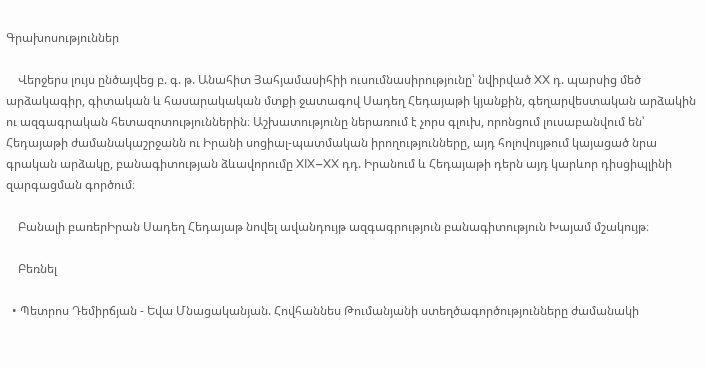Գրախոսություններ

    Վերջերս լույս ընծայվեց բ. գ. թ. Անահիտ Յահյամասիհիի ուսումնասիրությունը՝ նվիրված XX դ. պարսից մեծ արձակագիր, գիտական և հասարակական մտքի ջատագով Սադեղ Հեդայաթի կյանքին, գեղարվեստական արձակին ու ազգագրական հետազոտություններին։ Աշխատությունը ներառում է չորս գլուխ, որոնցում լուսաբանվում են՝ Հեդայաթի ժամանակաշրջանն ու Իրանի սոցիալ-պատմական իրողությունները, այդ հոլովույթում կայացած նրա գրական արձակը, բանագիտության ձևավորումը XIX–XX դդ. Իրանում և Հեդայաթի դերն այդ կարևոր դիսցիպլինի զարգացման գործում։

    Բանալի բառերԻրան Սադեղ Հեդայաթ նովել ավանդույթ ազգագրություն բանագիտություն Խայամ մշակույթ։

    Բեռնել

  • Պետրոս Դեմիրճյան - Եվա Մնացականյան. Հովհաննես Թումանյանի ստեղծագործությունները ժամանակի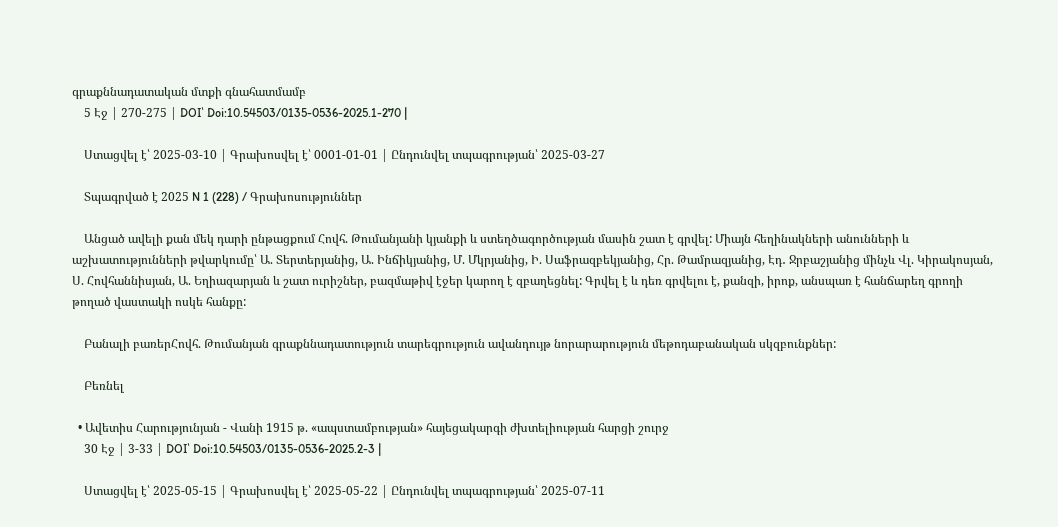գրաքննադատական մտքի գնահատմամբ
    5 Էջ | 270-275 | DOI՝ Doi:10.54503/0135-0536-2025.1-270 |

    Ստացվել է՝ 2025-03-10 | Գրախոսվել է՝ 0001-01-01 | Ընդունվել տպագրության՝ 2025-03-27

    Տպագրված է 2025 N 1 (228) / Գրախոսություններ

    Անցած ավելի քան մեկ դարի ընթացքում Հովհ. Թումանյանի կյանքի և ստեղծագործության մասին շատ է գրվել: Միայն հեղինակների անունների և աշխատությունների թվարկումը՝ Ա. Տերտերյանից, Ա. Ինճիկյանից, Մ. Մկրյանից, Ի. Սաֆրազբեկյանից, Հր. Թամրազյանից, Էդ․ Ջրբաշյանից մինչև Վլ. Կիրակոսյան, Ս. Հովհաննիսյան, Ա. Եղիազարյան և շատ ուրիշներ, բազմաթիվ էջեր կարող է զբաղեցնել: Գրվել է և դեռ գրվելու է, քանզի, իրոք, անսպառ է հանճարեղ գրողի թողած վաստակի ոսկե հանքը:

    Բանալի բառերՀովհ. Թումանյան գրաքննադատություն տարեգրություն ավանդույթ նորարարություն մեթոդաբանական սկզբունքներ:

    Բեռնել

  • Ավետիս Հարությունյան - Վանի 1915 թ. «ապստամբության» հայեցակարգի ժխտելիության հարցի շուրջ
    30 Էջ | 3-33 | DOI՝ Doi:10.54503/0135-0536-2025.2-3 |

    Ստացվել է՝ 2025-05-15 | Գրախոսվել է՝ 2025-05-22 | Ընդունվել տպագրության՝ 2025-07-11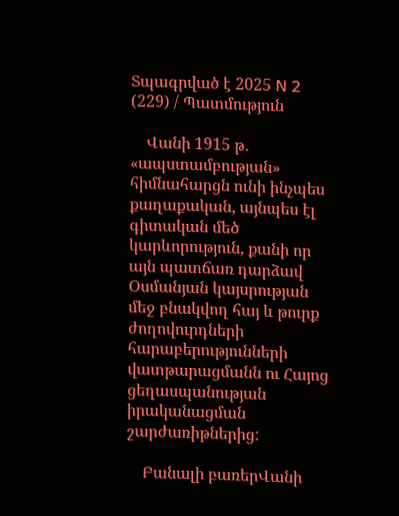Տպագրված է 2025 N 2 (229) / Պատմություն

    Վանի 1915 թ․ «ապստամբության» հիմնահարցն ունի ինչպես քաղաքական, այնպես էլ գիտական մեծ կարևորություն, քանի որ այն պատճառ դարձավ Օսմանյան կայսրության մեջ բնակվող հայ և թուրք ժողովուրդների հարաբերությունների վատթարացմանն ու Հայոց ցեղասպանության իրականացման շարժառիթներից:

    Բանալի բառերՎանի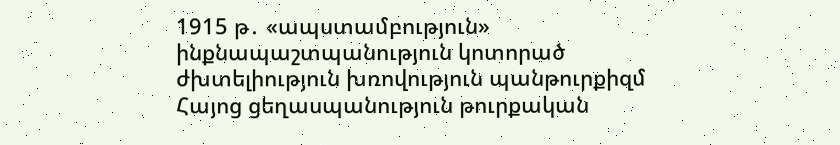1915 թ․ «ապստամբություն» ինքնապաշտպանություն կոտորած ժխտելիություն խռովություն պանթուրքիզմ Հայոց ցեղասպանություն թուրքական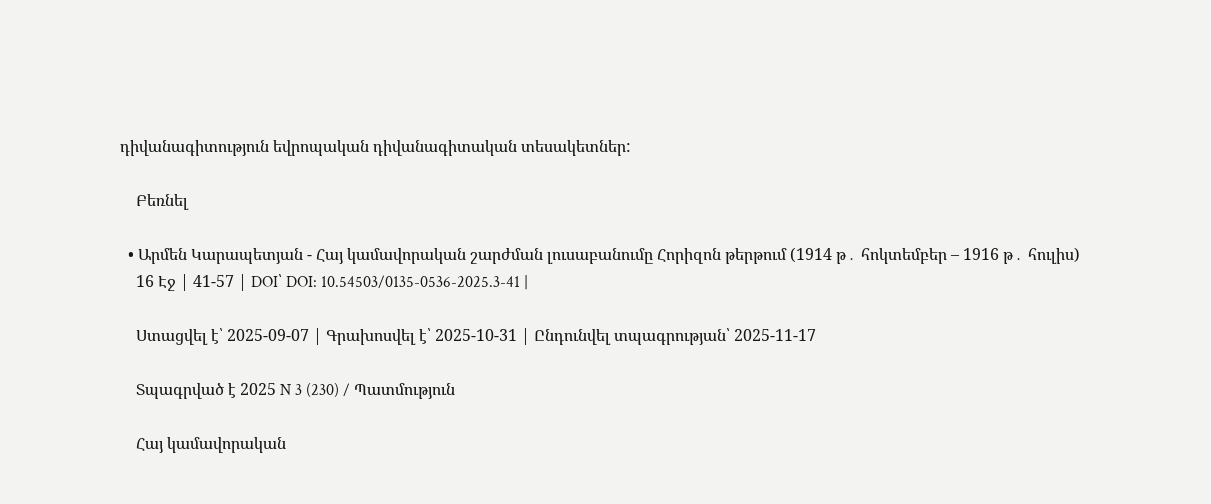դիվանագիտություն եվրոպական դիվանագիտական տեսակետներ:

    Բեռնել

  • Արմեն Կարապետյան - Հայ կամավորական շարժման լուսաբանումը Հորիզոն թերթում (1914 թ․ հոկտեմբեր – 1916 թ․ հուլիս)
    16 Էջ | 41-57 | DOI՝ DOI: 10.54503/0135-0536-2025.3-41 |

    Ստացվել է՝ 2025-09-07 | Գրախոսվել է՝ 2025-10-31 | Ընդունվել տպագրության՝ 2025-11-17

    Տպագրված է 2025 N 3 (230) / Պատմություն

    Հայ կամավորական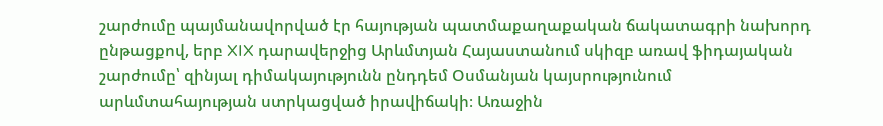շարժումը պայմանավորված էր հայության պատմաքաղաքական ճակատագրի նախորդ ընթացքով, երբ XIX դարավերջից Արևմտյան Հայաստանում սկիզբ առավ ֆիդայական շարժումը՝ զինյալ դիմակայությունն ընդդեմ Օսմանյան կայսրությունում արևմտահայության ստրկացված իրավիճակի։ Առաջին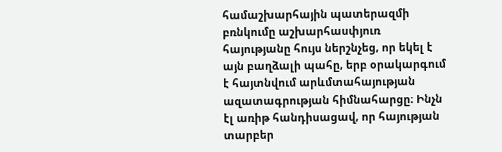համաշխարհային պատերազմի բռնկումը աշխարհասփյուռ հայությանը հույս ներշնչեց, որ եկել է այն բաղձալի պահը, երբ օրակարգում է հայտնվում արևմտահայության ազատագրության հիմնահարցը։ Ինչն էլ առիթ հանդիսացավ, որ հայության տարբեր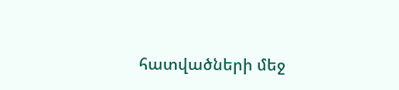հատվածների մեջ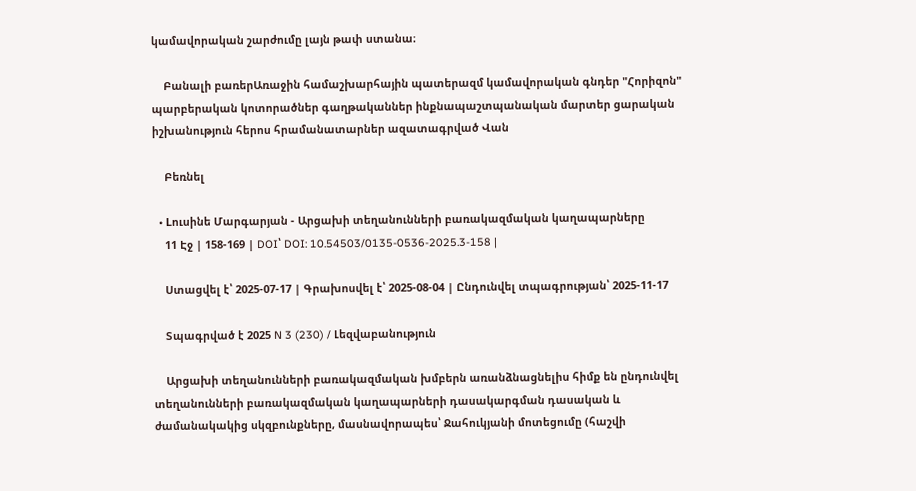կամավորական շարժումը լայն թափ ստանա։

    Բանալի բառերԱռաջին համաշխարհային պատերազմ կամավորական գնդեր "Հորիզոն" պարբերական կոտորածներ գաղթականներ ինքնապաշտպանական մարտեր ցարական իշխանություն հերոս հրամանատարներ ազատագրված Վան

    Բեռնել

  • Lուսինե Մարգարյան - Արցախի տեղանունների բառակազմական կաղապարները
    11 Էջ | 158-169 | DOI՝ DOI: 10.54503/0135-0536-2025.3-158 |

    Ստացվել է՝ 2025-07-17 | Գրախոսվել է՝ 2025-08-04 | Ընդունվել տպագրության՝ 2025-11-17

    Տպագրված է 2025 N 3 (230) / Լեզվաբանություն

    Արցախի տեղանունների բառակազմական խմբերն առանձնացնելիս հիմք են ընդունվել տեղանունների բառակազմական կաղապարների դասակարգման դասական և ժամանակակից սկզբունքները, մասնավորապես՝ Ջահուկյանի մոտեցումը (հաշվի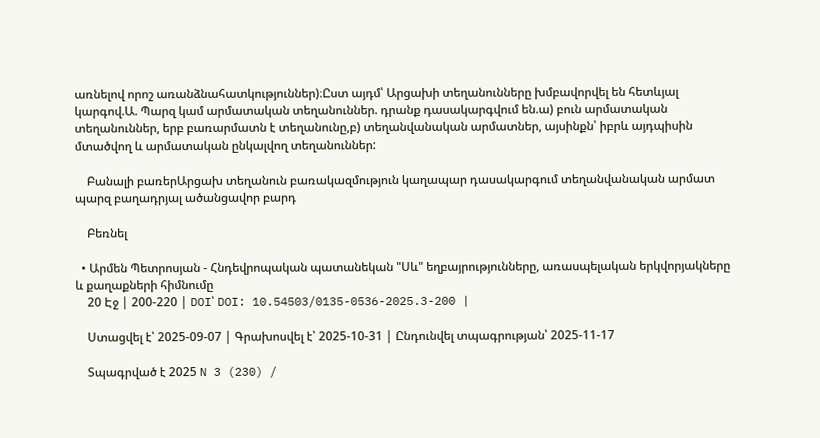առնելով որոշ առանձնահատկություններ)։Ըստ այդմ՝ Արցախի տեղանունները խմբավորվել են հետևյալ կարգով.Ա. Պարզ կամ արմատական տեղանուններ. դրանք դասակարգվում են.ա) բուն արմատական տեղանուններ, երբ բառարմատն է տեղանունը,բ) տեղանվանական արմատներ, այսինքն՝ իբրև այդպիսին մտածվող և արմատական ընկալվող տեղանուններ:

    Բանալի բառերԱրցախ տեղանուն բառակազմություն կաղապար դասակարգում տեղանվանական արմատ պարզ բաղադրյալ ածանցավոր բարդ

    Բեռնել

  • Արմեն Պետրոսյան - Հնդեվրոպական պատանեկան "Սև" եղբայրությունները, առասպելական երկվորյակները և քաղաքների հիմնումը
    20 Էջ | 200-220 | DOI՝ DOI: 10.54503/0135-0536-2025.3-200 |

    Ստացվել է՝ 2025-09-07 | Գրախոսվել է՝ 2025-10-31 | Ընդունվել տպագրության՝ 2025-11-17

    Տպագրված է 2025 N 3 (230) /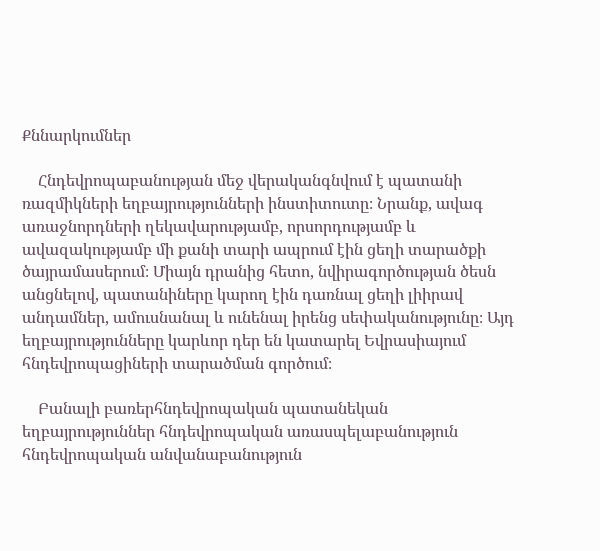Քննարկումներ

    Հնդեվրոպաբանության մեջ վերականգնվում է պատանի ռազմիկների եղբայրությունների ինստիտուտը։ Նրանք, ավագ առաջնորդների ղեկավարությամբ, որսորդությամբ և ավազակությամբ մի քանի տարի ապրում էին ցեղի տարածքի ծայրամասերում։ Միայն դրանից հետո, նվիրագործության ծեսն անցնելով, պատանիները կարող էին դառնալ ցեղի լիիրավ անդամներ, ամուսնանալ և ունենալ իրենց սեփականությունը։ Այդ եղբայրությունները կարևոր դեր են կատարել Եվրասիայում հնդեվրոպացիների տարածման գործում։

    Բանալի բառերհնդեվրոպական պատանեկան եղբայրություններ հնդեվրոպական առասպելաբանություն հնդեվրոպական անվանաբանություն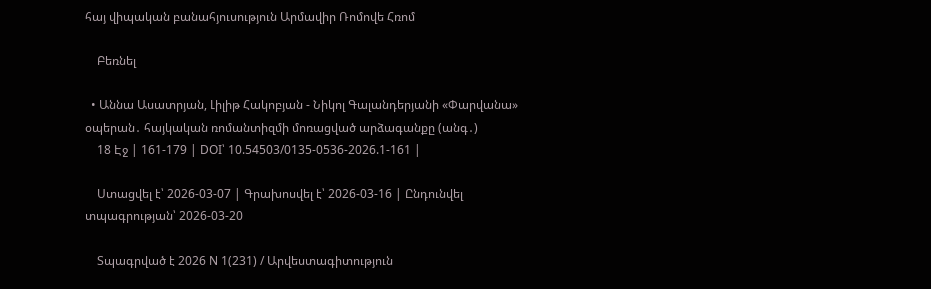հայ վիպական բանահյուսություն Արմավիր Ռոմովե Հռոմ

    Բեռնել

  • Աննա Ասատրյան, Լիլիթ Հակոբյան - Նիկոլ Գալանդերյանի «Փարվանա» օպերան․ հայկական ռոմանտիզմի մոռացված արձագանքը (անգ․)
    18 Էջ | 161-179 | DOI՝ 10.54503/0135-0536-2026.1-161 |

    Ստացվել է՝ 2026-03-07 | Գրախոսվել է՝ 2026-03-16 | Ընդունվել տպագրության՝ 2026-03-20

    Տպագրված է 2026 N 1(231) / Արվեստագիտություն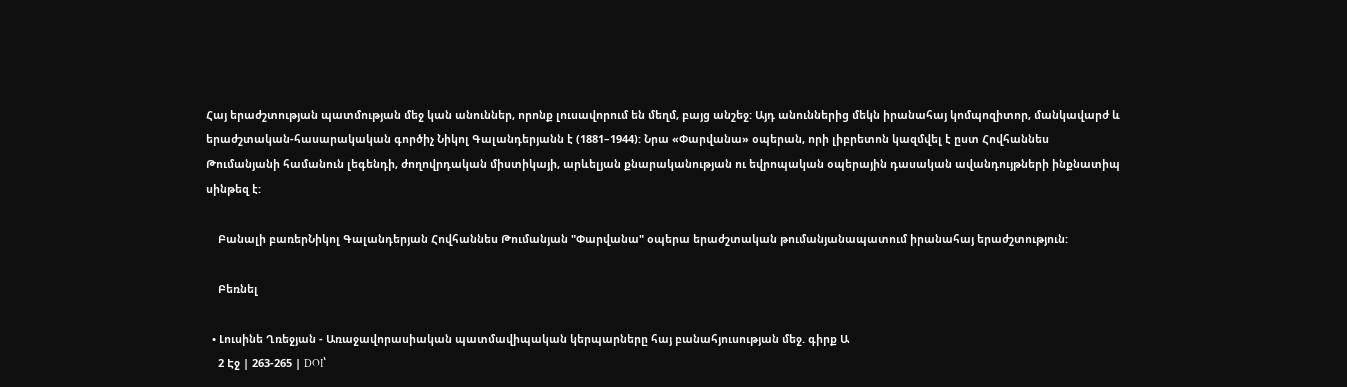Հայ երաժշտության պատմության մեջ կան անուններ, որոնք լուսավորում են մեղմ, բայց անշեջ: Այդ անուններից մեկն իրանահայ կոմպոզիտոր, մանկավարժ և երաժշտական-հասարակական գործիչ Նիկոլ Գալանդերյանն է (1881–1944): Նրա «Փարվանա» օպերան, որի լիբրետոն կազմվել է ըստ Հովհաննես Թումանյանի համանուն լեգենդի, ժողովրդական միստիկայի, արևելյան քնարականության ու եվրոպական օպերային դասական ավանդույթների ինքնատիպ սինթեզ է:

    Բանալի բառերՆիկոլ Գալանդերյան Հովհաննես Թումանյան "Փարվանա" օպերա երաժշտական թումանյանապատում իրանահայ երաժշտություն:

    Բեռնել

  • Լուսինե Ղռեջյան - Առաջավորասիական պատմավիպական կերպարները հայ բանահյուսության մեջ. գիրք Ա
    2 Էջ | 263-265 | DOI՝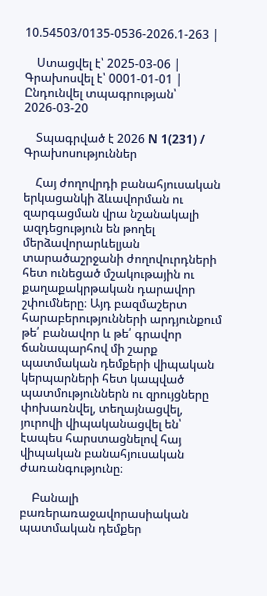10.54503/0135-0536-2026.1-263 |

    Ստացվել է՝ 2025-03-06 | Գրախոսվել է՝ 0001-01-01 | Ընդունվել տպագրության՝ 2026-03-20

    Տպագրված է 2026 N 1(231) / Գրախոսություններ

    Հայ ժողովրդի բանահյուսական երկացանկի ձևավորման ու զարգացման վրա նշանակալի ազդեցություն են թողել մերձավորարևելյան տարածաշրջանի ժողովուրդների հետ ունեցած մշակութային ու քաղաքակրթական դարավոր շփումները։ Այդ բազմաշերտ հարաբերությունների արդյունքում թե՛ բանավոր և թե՛ գրավոր ճանապարհով մի շարք պատմական դեմքերի վիպական կերպարների հետ կապված պատմություններն ու զրույցները փոխառնվել, տեղայնացվել, յուրովի վիպականացվել են՝ էապես հարստացնելով հայ վիպական բանահյուսական ժառանգությունը։

    Բանալի բառերառաջավորասիական պատմական դեմքեր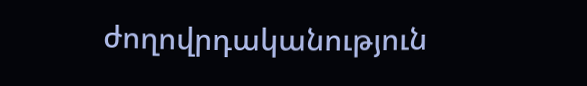ժողովրդականություն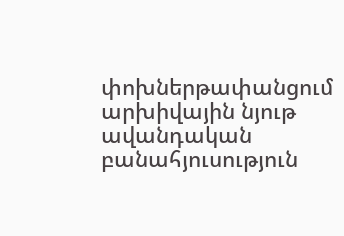փոխներթափանցում արխիվային նյութ ավանդական բանահյուսություն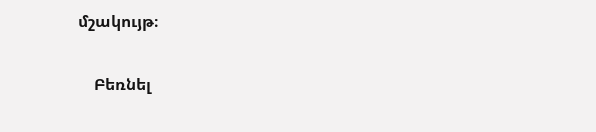մշակույթ։

    Բեռնել